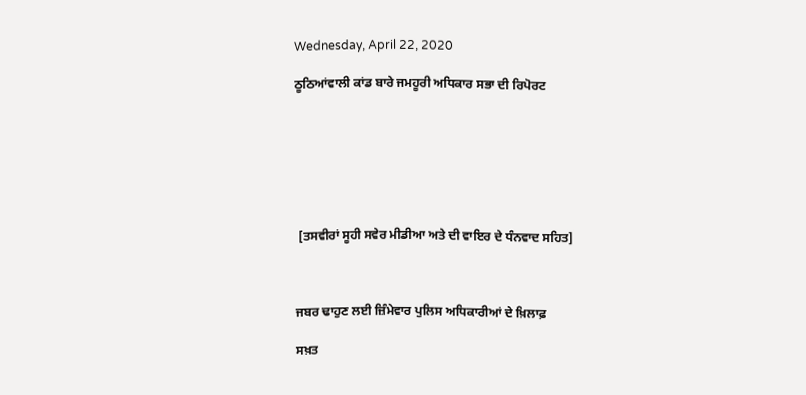Wednesday, April 22, 2020

ਠੂਠਿਆਂਵਾਲੀ ਕਾਂਡ ਬਾਰੇ ਜਮਹੂਰੀ ਅਧਿਕਾਰ ਸਭਾ ਦੀ ਰਿਪੋਰਟ







 [ਤਸਵੀਰਾਂ ਸੂਹੀ ਸਵੇਰ ਮੀਡੀਆ ਅਤੇ ਦੀ ਵਾਇਰ ਦੇ ਧੰਨਵਾਦ ਸਹਿਤ]



ਜਬਰ ਢਾਹੁਣ ਲਈ ਜ਼ਿੰਮੇਵਾਰ ਪੁਲਿਸ ਅਧਿਕਾਰੀਆਂ ਦੇ ਖ਼ਿਲਾਫ਼

ਸਖ਼ਤ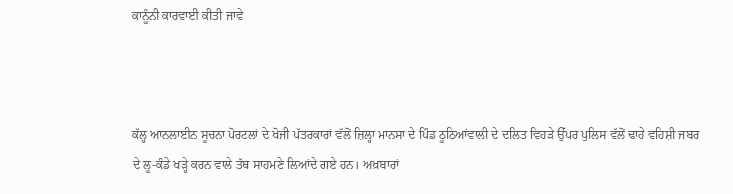ਕਾਨੂੰਨੀ ਕਾਰਵਾਈ ਕੀਤੀ ਜਾਵੇ



ਕੱਲ੍ਹ ਆਨਲਾਈਨ ਸੂਚਨਾ ਪੋਰਟਲਾਂ ਦੇ ਖੋਜੀ ਪੱਤਰਕਾਰਾਂ ਵੱਲੋਂ ਜ਼ਿਲ੍ਹਾ ਮਾਨਸਾ ਦੇ ਪਿੰਡ ਠੂਠਿਆਂਵਾਲੀ ਦੇ ਦਲਿਤ ਵਿਹੜੇ ਉੱਪਰ ਪੁਲਿਸ ਵੱਲੋਂ ਢਾਹੇ ਵਹਿਸ਼ੀ ਜਬਰ ਦੇ ਲੂ-ਕੰਡੇ ਖੜ੍ਹੇ ਕਰਨ ਵਾਲੇ ਤੱਥ ਸਾਹਮਣੇ ਲਿਆਂਦੇ ਗਏ ਹਨ। ਅਖ਼ਬਾਰਾਂ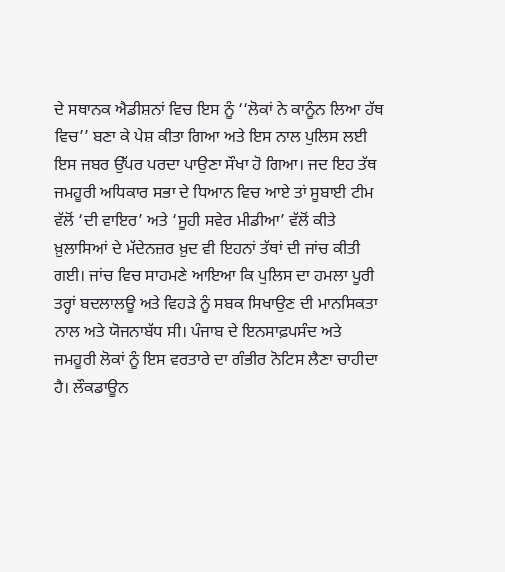ਦੇ ਸਥਾਨਕ ਐਡੀਸ਼ਨਾਂ ਵਿਚ ਇਸ ਨੂੰ ‘‘ਲੋਕਾਂ ਨੇ ਕਾਨੂੰਨ ਲਿਆ ਹੱਥ ਵਿਚ’’ ਬਣਾ ਕੇ ਪੇਸ਼ ਕੀਤਾ ਗਿਆ ਅਤੇ ਇਸ ਨਾਲ ਪੁਲਿਸ ਲਈ ਇਸ ਜਬਰ ਉੱਪਰ ਪਰਦਾ ਪਾਉਣਾ ਸੌਖਾ ਹੋ ਗਿਆ। ਜਦ ਇਹ ਤੱਥ ਜਮਹੂਰੀ ਅਧਿਕਾਰ ਸਭਾ ਦੇ ਧਿਆਨ ਵਿਚ ਆਏ ਤਾਂ ਸੂਬਾਈ ਟੀਮ ਵੱਲੋਂ ‘ਦੀ ਵਾਇਰ’ ਅਤੇ ‘ਸੂਹੀ ਸਵੇਰ ਮੀਡੀਆ’ ਵੱਲੋਂ ਕੀਤੇ ਖ਼ੁਲਾਸਿਆਂ ਦੇ ਮੱਦੇਨਜ਼ਰ ਖ਼ੁਦ ਵੀ ਇਹਨਾਂ ਤੱਥਾਂ ਦੀ ਜਾਂਚ ਕੀਤੀ ਗਈ। ਜਾਂਚ ਵਿਚ ਸਾਹਮਣੇ ਆਇਆ ਕਿ ਪੁਲਿਸ ਦਾ ਹਮਲਾ ਪੂਰੀ ਤਰ੍ਹਾਂ ਬਦਲਾਲਊ ਅਤੇ ਵਿਹੜੇ ਨੂੰ ਸਬਕ ਸਿਖਾਉਣ ਦੀ ਮਾਨਸਿਕਤਾ ਨਾਲ ਅਤੇ ਯੋਜਨਾਬੱਧ ਸੀ। ਪੰਜਾਬ ਦੇ ਇਨਸਾਫ਼ਪਸੰਦ ਅਤੇ ਜਮਹੂਰੀ ਲੋਕਾਂ ਨੂੰ ਇਸ ਵਰਤਾਰੇ ਦਾ ਗੰਭੀਰ ਨੋਟਿਸ ਲੈਣਾ ਚਾਹੀਦਾ ਹੈ। ਲੌਕਡਾਊਨ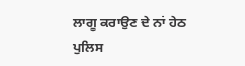ਲਾਗੂ ਕਰਾਉਣ ਦੇ ਨਾਂ ਹੇਠ ਪੁਲਿਸ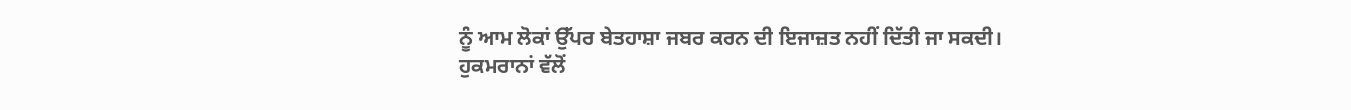ਨੂੰ ਆਮ ਲੋਕਾਂ ਉੱਪਰ ਬੇਤਹਾਸ਼ਾ ਜਬਰ ਕਰਨ ਦੀ ਇਜਾਜ਼ਤ ਨਹੀਂ ਦਿੱਤੀ ਜਾ ਸਕਦੀ।
ਹੁਕਮਰਾਨਾਂ ਵੱਲੋਂ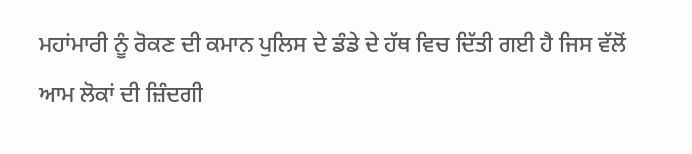ਮਹਾਂਮਾਰੀ ਨੂੰ ਰੋਕਣ ਦੀ ਕਮਾਨ ਪੁਲਿਸ ਦੇ ਡੰਡੇ ਦੇ ਹੱਥ ਵਿਚ ਦਿੱਤੀ ਗਈ ਹੈ ਜਿਸ ਵੱਲੋਂ ਆਮ ਲੋਕਾਂ ਦੀ ਜ਼ਿੰਦਗੀ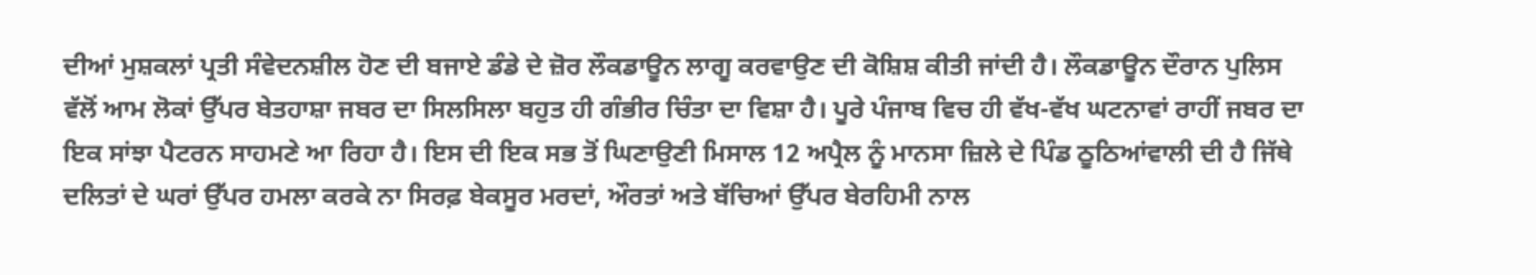ਦੀਆਂ ਮੁਸ਼ਕਲਾਂ ਪ੍ਰਤੀ ਸੰਵੇਦਨਸ਼ੀਲ ਹੋਣ ਦੀ ਬਜਾਏ ਡੰਡੇ ਦੇ ਜ਼ੋਰ ਲੌਕਡਾਊਨ ਲਾਗੂ ਕਰਵਾਉਣ ਦੀ ਕੋਸ਼ਿਸ਼ ਕੀਤੀ ਜਾਂਦੀ ਹੈ। ਲੌਕਡਾਊਨ ਦੌਰਾਨ ਪੁਲਿਸ ਵੱਲੋਂ ਆਮ ਲੋਕਾਂ ਉੱਪਰ ਬੇਤਹਾਸ਼ਾ ਜਬਰ ਦਾ ਸਿਲਸਿਲਾ ਬਹੁਤ ਹੀ ਗੰਭੀਰ ਚਿੰਤਾ ਦਾ ਵਿਸ਼ਾ ਹੈ। ਪੂਰੇ ਪੰਜਾਬ ਵਿਚ ਹੀ ਵੱਖ-ਵੱਖ ਘਟਨਾਵਾਂ ਰਾਹੀਂ ਜਬਰ ਦਾ ਇਕ ਸਾਂਝਾ ਪੈਟਰਨ ਸਾਹਮਣੇ ਆ ਰਿਹਾ ਹੈ। ਇਸ ਦੀ ਇਕ ਸਭ ਤੋਂ ਘਿਣਾਉਣੀ ਮਿਸਾਲ 12 ਅਪ੍ਰੈਲ ਨੂੰ ਮਾਨਸਾ ਜ਼ਿਲੇ ਦੇ ਪਿੰਡ ਠੂਠਿਆਂਵਾਲੀ ਦੀ ਹੈ ਜਿੱਥੇ ਦਲਿਤਾਂ ਦੇ ਘਰਾਂ ਉੱਪਰ ਹਮਲਾ ਕਰਕੇ ਨਾ ਸਿਰਫ਼ ਬੇਕਸੂਰ ਮਰਦਾਂ, ਔਰਤਾਂ ਅਤੇ ਬੱਚਿਆਂ ਉੱਪਰ ਬੇਰਹਿਮੀ ਨਾਲ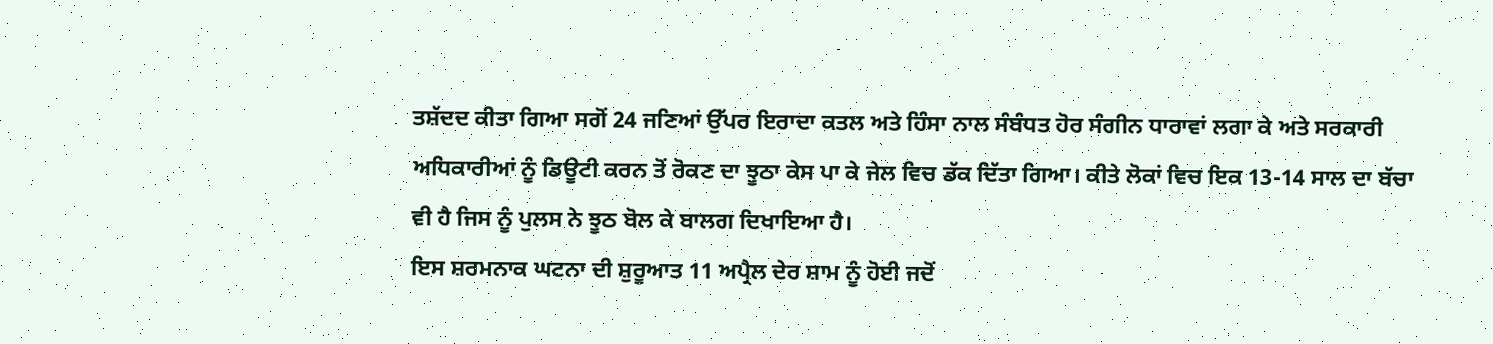ਤਸ਼ੱਦਦ ਕੀਤਾ ਗਿਆ ਸਗੋਂ 24 ਜਣਿਆਂ ਉੱਪਰ ਇਰਾਦਾ ਕਤਲ ਅਤੇ ਹਿੰਸਾ ਨਾਲ ਸੰਬੰਧਤ ਹੋਰ ਸੰਗੀਨ ਧਾਰਾਵਾਂ ਲਗਾ ਕੇ ਅਤੇ ਸਰਕਾਰੀ ਅਧਿਕਾਰੀਆਂ ਨੂੰ ਡਿਊਟੀ ਕਰਨ ਤੋਂ ਰੋਕਣ ਦਾ ਝੂਠਾ ਕੇਸ ਪਾ ਕੇ ਜੇਲ ਵਿਚ ਡੱਕ ਦਿੱਤਾ ਗਿਆ। ਕੀਤੇ ਲੋਕਾਂ ਵਿਚ ਇਕ 13-14 ਸਾਲ ਦਾ ਬੱਚਾ ਵੀ ਹੈ ਜਿਸ ਨੂੰ ਪੁਲਸ ਨੇ ਝੂਠ ਬੋਲ ਕੇ ਬਾਲਗ ਦਿਖਾਇਆ ਹੈ।
ਇਸ ਸ਼ਰਮਨਾਕ ਘਟਨਾ ਦੀ ਸ਼ੁਰੂਆਤ 11 ਅਪ੍ਰੈਲ ਦੇਰ ਸ਼ਾਮ ਨੂੰ ਹੋਈ ਜਦੋਂ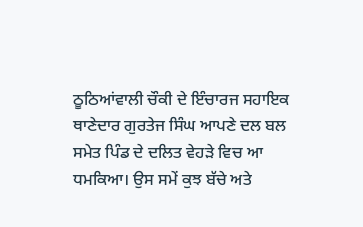ਠੂਠਿਆਂਵਾਲੀ ਚੌਕੀ ਦੇ ਇੰਚਾਰਜ ਸਹਾਇਕ ਥਾਣੇਦਾਰ ਗੁਰਤੇਜ ਸਿੰਘ ਆਪਣੇ ਦਲ ਬਲ ਸਮੇਤ ਪਿੰਡ ਦੇ ਦਲਿਤ ਵੇਹੜੇ ਵਿਚ ਆ ਧਮਕਿਆ। ਉਸ ਸਮੇਂ ਕੁਝ ਬੱਚੇ ਅਤੇ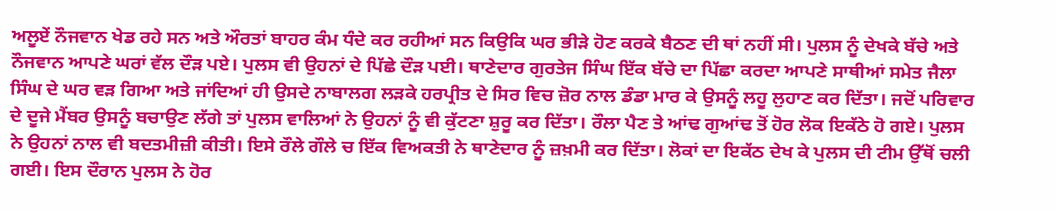ਅਲੂਏਂ ਨੌਜਵਾਨ ਖੇਡ ਰਹੇ ਸਨ ਅਤੇ ਔਰਤਾਂ ਬਾਹਰ ਕੰਮ ਧੰਦੇ ਕਰ ਰਹੀਆਂ ਸਨ ਕਿਉਕਿ ਘਰ ਭੀੜੇ ਹੋਣ ਕਰਕੇ ਬੈਠਣ ਦੀ ਥਾਂ ਨਹੀਂ ਸੀ। ਪੁਲਸ ਨੂੰ ਦੇਖਕੇ ਬੱਚੇ ਅਤੇ ਨੌਜਵਾਨ ਆਪਣੇ ਘਰਾਂ ਵੱਲ ਦੌੜ ਪਏ। ਪੁਲਸ ਵੀ ਉਹਨਾਂ ਦੇ ਪਿੱਛੇ ਦੌੜ ਪਈ। ਥਾਣੇਦਾਰ ਗੁਰਤੇਜ ਸਿੰਘ ਇੱਕ ਬੱਚੇ ਦਾ ਪਿੱਛਾ ਕਰਦਾ ਆਪਣੇ ਸਾਥੀਆਂ ਸਮੇਤ ਜੈਲਾ ਸਿੰਘ ਦੇ ਘਰ ਵੜ ਗਿਆ ਅਤੇ ਜਾਂਦਿਆਂ ਹੀ ਉਸਦੇ ਨਾਬਾਲਗ ਲੜਕੇ ਹਰਪ੍ਰੀਤ ਦੇ ਸਿਰ ਵਿਚ ਜ਼ੋਰ ਨਾਲ ਡੰਡਾ ਮਾਰ ਕੇ ਉਸਨੂੰ ਲਹੂ ਲੁਹਾਣ ਕਰ ਦਿੱਤਾ। ਜਦੋਂ ਪਰਿਵਾਰ ਦੇ ਦੂਜੇ ਮੈਂਬਰ ਉਸਨੂੰ ਬਚਾਉਣ ਲੱਗੇ ਤਾਂ ਪੁਲਸ ਵਾਲਿਆਂ ਨੇ ਉਹਨਾਂ ਨੂੰ ਵੀ ਕੁੱਟਣਾ ਸ਼ੁਰੂ ਕਰ ਦਿੱਤਾ। ਰੌਲਾ ਪੈਣ ਤੇ ਆਂਢ ਗੁਆਂਢ ਤੋਂ ਹੋਰ ਲੋਕ ਇਕੱਠੇ ਹੋ ਗਏ। ਪੁਲਸ ਨੇ ਉਹਨਾਂ ਨਾਲ ਵੀ ਬਦਤਮੀਜ਼ੀ ਕੀਤੀ। ਇਸੇ ਰੌਲੇ ਗੌਲੇ ਚ ਇੱਕ ਵਿਅਕਤੀ ਨੇ ਥਾਣੇਦਾਰ ਨੂੰ ਜ਼ਖ਼ਮੀ ਕਰ ਦਿੱਤਾ। ਲੋਕਾਂ ਦਾ ਇਕੱਠ ਦੇਖ ਕੇ ਪੁਲਸ ਦੀ ਟੀਮ ਉੱਥੋਂ ਚਲੀ ਗਈ। ਇਸ ਦੌਰਾਨ ਪੁਲਸ ਨੇ ਹੋਰ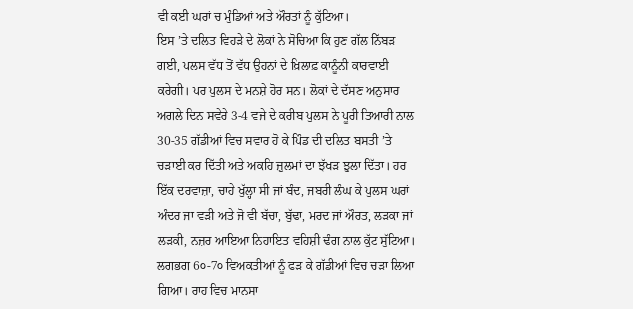ਵੀ ਕਈ ਘਰਾਂ ਚ ਮੁੰਡਿਆਂ ਅਤੇ ਔਰਤਾਂ ਨੂੰ ਕੁੱਟਿਆ।
ਇਸ ’ਤੇ ਦਲਿਤ ਵਿਹੜੇ ਦੇ ਲੋਕਾਂ ਨੇ ਸੋਚਿਆ ਕਿ ਹੁਣ ਗੱਲ ਨਿੱਬੜ ਗਈ, ਪਲਸ ਵੱਧ ਤੋਂ ਵੱਧ ਉਹਨਾਂ ਦੇ ਖ਼ਿਲਾਫ਼ ਕਾਨੂੰਨੀ ਕਾਰਵਾਈ ਕਰੇਗੀ। ਪਰ ਪੁਲਸ ਦੇ ਮਨਸ਼ੇ ਹੋਰ ਸਨ। ਲੋਕਾਂ ਦੇ ਦੱਸਣ ਅਨੁਸਾਰ ਅਗਲੇ ਦਿਨ ਸਵੇਰੇ 3-4 ਵਜੇ ਦੇ ਕਰੀਬ ਪੁਲਸ ਨੇ ਪੂਰੀ ਤਿਆਰੀ ਨਾਲ 30-35 ਗੱਡੀਆਂ ਵਿਚ ਸਵਾਰ ਹੋ ਕੇ ਪਿੰਡ ਦੀ ਦਲਿਤ ਬਸਤੀ ’ਤੇ ਚੜਾਈ ਕਰ ਦਿੱਤੀ ਅਤੇ ਅਕਹਿ ਜ਼ੁਲਮਾਂ ਦਾ ਝੱਖੜ ਝੁਲਾ ਦਿੱਤਾ। ਹਰ ਇੱਕ ਦਰਵਾਜ਼ਾ, ਚਾਹੇ ਖੁੱਲ੍ਹਾ ਸੀ ਜਾਂ ਬੰਦ, ਜਬਰੀ ਲੰਘ ਕੇ ਪੁਲਸ ਘਰਾਂ ਅੰਦਰ ਜਾ ਵੜੀ ਅਤੇ ਜੋ ਵੀ ਬੱਚਾ, ਬੁੱਢਾ, ਮਰਦ ਜਾਂ ਔਰਤ, ਲੜਕਾ ਜਾਂ ਲੜਕੀ, ਨਜ਼ਰ ਆਇਆ ਨਿਹਾਇਤ ਵਹਿਸ਼ੀ ਢੰਗ ਨਾਲ ਕੁੱਟ ਸੁੱਟਿਆ। ਲਗਭਗ 6੦-7੦ ਵਿਅਕਤੀਆਂ ਨੂੰ ਫੜ ਕੇ ਗੱਡੀਆਂ ਵਿਚ ਚੜਾ ਲਿਆ ਗਿਆ। ਰਾਹ ਵਿਚ ਮਾਨਸਾ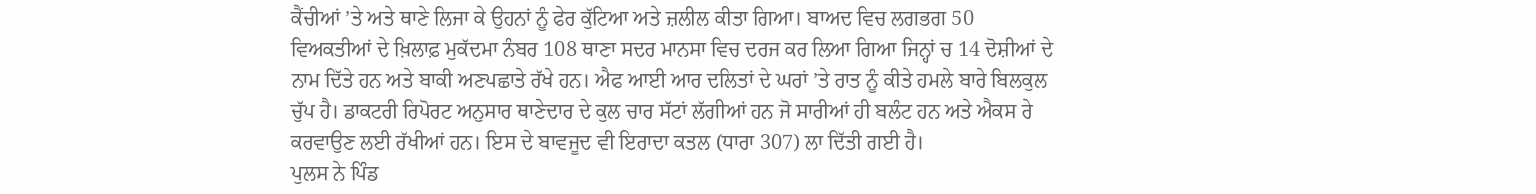ਕੈਂਚੀਆਂ ’ਤੇ ਅਤੇ ਥਾਣੇ ਲਿਜਾ ਕੇ ਉਹਨਾਂ ਨੂੰ ਫੇਰ ਕੁੱਟਿਆ ਅਤੇ ਜ਼ਲੀਲ ਕੀਤਾ ਗਿਆ। ਬਾਅਦ ਵਿਚ ਲਗਭਗ 50 ਵਿਅਕਤੀਆਂ ਦੇ ਖ਼ਿਲਾਫ਼ ਮੁਕੱਦਮਾ ਨੰਬਰ 108 ਥਾਣਾ ਸਦਰ ਮਾਨਸਾ ਵਿਚ ਦਰਜ ਕਰ ਲਿਆ ਗਿਆ ਜਿਨ੍ਹਾਂ ਚ 14 ਦੋਸ਼ੀਆਂ ਦੇ ਨਾਮ ਦਿੱਤੇ ਹਨ ਅਤੇ ਬਾਕੀ ਅਣਪਛਾਤੇ ਰੱਖੇ ਹਨ। ਐਫ ਆਈ ਆਰ ਦਲਿਤਾਂ ਦੇ ਘਰਾਂ ’ਤੇ ਰਾਤ ਨੂੰ ਕੀਤੇ ਹਮਲੇ ਬਾਰੇ ਬਿਲਕੁਲ ਚੁੱਪ ਹੈ। ਡਾਕਟਰੀ ਰਿਪੋਰਟ ਅਨੁਸਾਰ ਥਾਣੇਦਾਰ ਦੇ ਕੁਲ ਚਾਰ ਸੱਟਾਂ ਲੱਗੀਆਂ ਹਨ ਜੋ ਸਾਰੀਆਂ ਹੀ ਬਲੰਟ ਹਨ ਅਤੇ ਐਕਸ ਰੇ ਕਰਵਾਉਣ ਲਈ ਰੱਖੀਆਂ ਹਨ। ਇਸ ਦੇ ਬਾਵਜੂਦ ਵੀ ਇਰਾਦਾ ਕਤਲ (ਧਾਰਾ 307) ਲਾ ਦਿੱਤੀ ਗਈ ਹੈ।
ਪੁਲਸ ਨੇ ਪਿੰਡ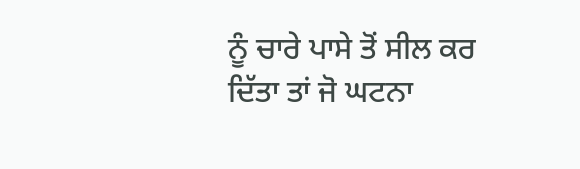ਨੂੰ ਚਾਰੇ ਪਾਸੇ ਤੋਂ ਸੀਲ ਕਰ ਦਿੱਤਾ ਤਾਂ ਜੋ ਘਟਨਾ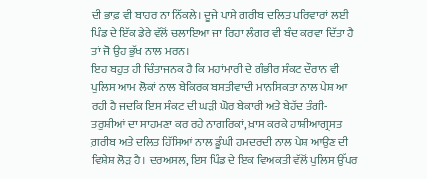ਦੀ ਭਾਫ਼ ਵੀ ਬਾਹਰ ਨਾ ਨਿੱਕਲੇ। ਦੂਜੇ ਪਾਸੇ ਗਰੀਬ ਦਲਿਤ ਪਰਿਵਾਰਾਂ ਲਈ ਪਿੰਡ ਦੇ ਇੱਕ ਡੇਰੇ ਵੱਲੋਂ ਚਲਾਇਆ ਜਾ ਰਿਹਾ ਲੰਗਰ ਵੀ ਬੰਦ ਕਰਵਾ ਦਿੱਤਾ ਹੈ ਤਾਂ ਜੋ ਉਹ ਭੁੱਖ ਨਾਲ ਮਰਨ।
ਇਹ ਬਹੁਤ ਹੀ ਚਿੰਤਾਜਨਕ ਹੈ ਕਿ ਮਹਾਂਮਾਰੀ ਦੇ ਗੰਭੀਰ ਸੰਕਟ ਦੌਰਾਨ ਵੀ ਪੁਲਿਸ ਆਮ ਲੋਕਾਂ ਨਾਲ ਬੇਕਿਰਕ ਬਸਤੀਵਾਦੀ ਮਾਨਸਿਕਤਾ ਨਾਲ ਪੇਸ਼ ਆ ਰਹੀ ਹੈ ਜਦਕਿ ਇਸ ਸੰਕਟ ਦੀ ਘੜੀ ਘੋਰ ਬੇਕਾਰੀ ਅਤੇ ਬੇਹੱਦ ਤੰਗੀ-ਤਰੁਸ਼ੀਆਂ ਦਾ ਸਾਹਮਣਾ ਕਰ ਰਹੇ ਨਾਗਰਿਕਾਂ, ਖ਼ਾਸ ਕਰਕੇ ਹਾਸ਼ੀਆਗ੍ਰਸਤ ਗ਼ਰੀਬ ਅਤੇ ਦਲਿਤ ਹਿੱਸਿਆਂ ਨਾਲ ਡੂੰਘੀ ਹਮਦਰਦੀ ਨਾਲ ਪੇਸ਼ ਆਉਣ ਦੀ ਵਿਸ਼ੇਸ਼ ਲੋੜ ਹੈ। ਦਰਅਸਲ, ਇਸ ਪਿੰਡ ਦੇ ਇਕ ਵਿਅਕਤੀ ਵੱਲੋਂ ਪੁਲਿਸ ਉੱਪਰ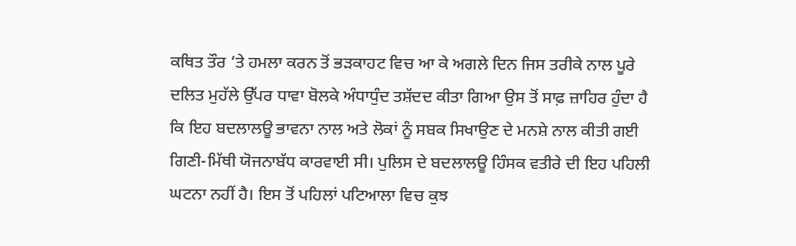ਕਥਿਤ ਤੌਰ ‘ਤੇ ਹਮਲਾ ਕਰਨ ਤੋਂ ਭੜਕਾਹਟ ਵਿਚ ਆ ਕੇ ਅਗਲੇ ਦਿਨ ਜਿਸ ਤਰੀਕੇ ਨਾਲ ਪੂਰੇ ਦਲਿਤ ਮੁਹੱਲੇ ਉੱਪਰ ਧਾਵਾ ਬੋਲਕੇ ਅੰਧਾਧੁੰਦ ਤਸ਼ੱਦਦ ਕੀਤਾ ਗਿਆ ਉਸ ਤੋਂ ਸਾਫ਼ ਜ਼ਾਹਿਰ ਹੁੰਦਾ ਹੈ ਕਿ ਇਹ ਬਦਲਾਲਊ ਭਾਵਨਾ ਨਾਲ ਅਤੇ ਲੋਕਾਂ ਨੂੰ ਸਬਕ ਸਿਖਾਉਣ ਦੇ ਮਨਸ਼ੇ ਨਾਲ ਕੀਤੀ ਗਈ ਗਿਣੀ-ਮਿੱਥੀ ਯੋਜਨਾਬੱਧ ਕਾਰਵਾਈ ਸੀ। ਪੁਲਿਸ ਦੇ ਬਦਲਾਲਊ ਹਿੰਸਕ ਵਤੀਰੇ ਦੀ ਇਹ ਪਹਿਲੀ ਘਟਨਾ ਨਹੀਂ ਹੈ। ਇਸ ਤੋਂ ਪਹਿਲਾਂ ਪਟਿਆਲਾ ਵਿਚ ਕੁਝ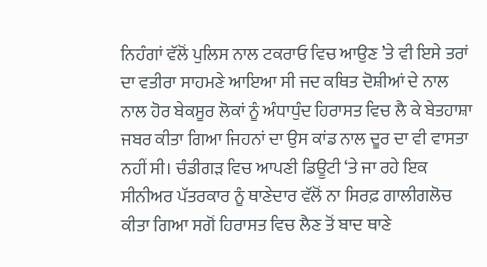ਨਿਹੰਗਾਂ ਵੱਲੋਂ ਪੁਲਿਸ ਨਾਲ ਟਕਰਾਓ ਵਿਚ ਆਉਣ ’ਤੇ ਵੀ ਇਸੇ ਤਰਾਂ ਦਾ ਵਤੀਰਾ ਸਾਹਮਣੇ ਆਇਆ ਸੀ ਜਦ ਕਥਿਤ ਦੋਸ਼ੀਆਂ ਦੇ ਨਾਲ ਨਾਲ ਹੋਰ ਬੇਕਸੂਰ ਲੋਕਾਂ ਨੂੰ ਅੰਧਾਧੁੰਦ ਹਿਰਾਸਤ ਵਿਚ ਲੈ ਕੇ ਬੇਤਹਾਸ਼ਾ ਜਬਰ ਕੀਤਾ ਗਿਆ ਜਿਹਨਾਂ ਦਾ ਉਸ ਕਾਂਡ ਨਾਲ ਦੂਰ ਦਾ ਵੀ ਵਾਸਤਾ ਨਹੀਂ ਸੀ। ਚੰਡੀਗੜ ਵਿਚ ਆਪਣੀ ਡਿਊਟੀ ‘ਤੇ ਜਾ ਰਹੇ ਇਕ ਸੀਨੀਅਰ ਪੱਤਰਕਾਰ ਨੂੰ ਥਾਣੇਦਾਰ ਵੱਲੋਂ ਨਾ ਸਿਰਫ਼ ਗਾਲੀਗਲੋਚ ਕੀਤਾ ਗਿਆ ਸਗੋਂ ਹਿਰਾਸਤ ਵਿਚ ਲੈਣ ਤੋਂ ਬਾਦ ਥਾਣੇ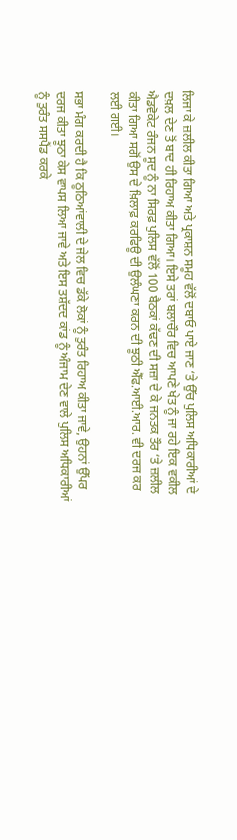ਲਿਜਾ ਕੇ ਜ਼ਲੀਲ ਕੀਤਾ ਗਿਆ ਅਤੇ ਪ੍ਰਕਾਸ਼ਨ ਸਮੂਹ ਵੱਲੋਂ ਦਬਾਓ ਪਾਏ ਜਾਣ ‘ਤੇ ਉੱਚ ਪੁਲਿਸ ਅਧਿਕਾਰੀਆਂ ਦੇ ਦਖ਼ਲ ਦੇਣ ਤੋਂ ਬਾਦ ਹੀ ਰਿਹਾਅ ਕੀਤਾ ਗਿਆ। ਇਸੇ ਤਰਾਂ ਬਲਾਚੌਰ ਵਿਚ ਆਪਣੇ ਖੇਤ ਨੂੰ ਜਾ ਰਹੇ ਇਕ ਵਕੀਲ ਐਡਵੋਕੇਟ ਰੰਜਨ ਸੂਦ ਨੂੰ ਨਾ ਸਿਰਫ਼ ਪੁਲਿਸ ਵੱਲੋਂ 100 ਬੈਠਕਾਂ ਕੱਢਣ ਦੀ ਸਜ਼ਾ ਦੇ ਕੇ ਜਨਤਕ ਤੌਰ ‘ਤੇ ਜ਼ਲੀਲ ਕੀਤਾ ਗਿਆ ਸਗੋਂ ਉਸ ਦੇ ਖ਼ਿਲਾਫ਼ ਕਰਫਿਊ ਦੀ ਉਲੰਘਣਾ ਕਰਨ ਦੀ ਝੂਠੀ ਐੱਫ.ਆਈ.ਆਰ. ਵੀ ਦਰਜ ਕਰ ਲਈ ਗਈ।

ਸਭਾ ਮੰਗ ਕਰਦੀ ਹੈ ਕਿ ਠੂਠਿਆਂਵਾਲੀ ਦੇ ਜੇਲ ਵਿਚ ਡੱਕੇ ਲੋਕਾਂ ਨੂੰ ਤੁਰੰਤ ਰਿਹਾਅ ਕੀਤਾ ਜਾਵੇ, ਉਹਨਾਂ ਉੱਪਰ ਦਰਜ ਕੀਤਾ ਝੂਠਾ ਕੇਸ ਵਾਪਸ ਲਿਆ ਜਾਵੇ ਅਤੇ ਇਸ ਤਸ਼ੱਦਦ ਕਾਂਡ ਨੂੰ ਅੰਜਾਮ ਦੇਣ ਵਾਲੇ ਪੁਲਿਸ ਅਧਿਕਾਰੀਆਂ ਨੂੰ ਤੁਰੰਤ ਸਸਪੈਂਡ ਕਰਕੇ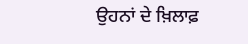ਉਹਨਾਂ ਦੇ ਖ਼ਿਲਾਫ਼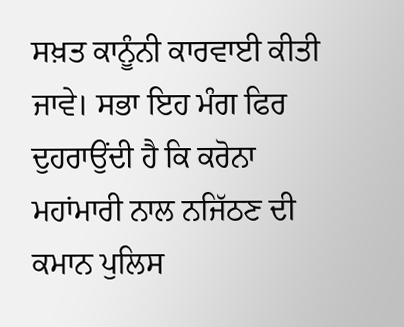ਸਖ਼ਤ ਕਾਨੂੰਨੀ ਕਾਰਵਾਈ ਕੀਤੀ ਜਾਵੇ। ਸਭਾ ਇਹ ਮੰਗ ਫਿਰ ਦੁਹਰਾਉਂਦੀ ਹੈ ਕਿ ਕਰੋਨਾ ਮਹਾਂਮਾਰੀ ਨਾਲ ਨਜਿੱਠਣ ਦੀ ਕਮਾਨ ਪੁਲਿਸ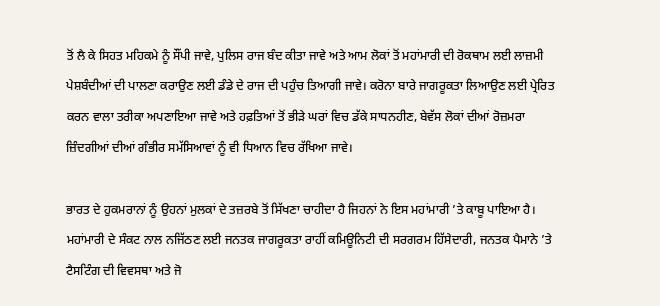ਤੋਂ ਲੈ ਕੇ ਸਿਹਤ ਮਹਿਕਮੇ ਨੂੰ ਸੌਂਪੀ ਜਾਵੇ, ਪੁਲਿਸ ਰਾਜ ਬੰਦ ਕੀਤਾ ਜਾਵੇ ਅਤੇ ਆਮ ਲੋਕਾਂ ਤੋਂ ਮਹਾਂਮਾਰੀ ਦੀ ਰੋਕਥਾਮ ਲਈ ਲਾਜ਼ਮੀ ਪੇਸ਼ਬੰਦੀਆਂ ਦੀ ਪਾਲਣਾ ਕਰਾਉਣ ਲਈ ਡੰਡੇ ਦੇ ਰਾਜ ਦੀ ਪਹੁੰਚ ਤਿਆਗੀ ਜਾਵੇ। ਕਰੋਨਾ ਬਾਰੇ ਜਾਗਰੂਕਤਾ ਲਿਆਉਣ ਲਈ ਪ੍ਰੇਰਿਤ ਕਰਨ ਵਾਲਾ ਤਰੀਕਾ ਅਪਣਾਇਆ ਜਾਵੇ ਅਤੇ ਹਫ਼ਤਿਆਂ ਤੋਂ ਭੀੜੇ ਘਰਾਂ ਵਿਚ ਡੱਕੇ ਸਾਧਨਹੀਣ, ਬੇਵੱਸ ਲੋਕਾਂ ਦੀਆਂ ਰੋਜ਼ਮਰਾ ਜ਼ਿੰਦਗੀਆਂ ਦੀਆਂ ਗੰਭੀਰ ਸਮੱਸਿਆਵਾਂ ਨੂੰ ਵੀ ਧਿਆਨ ਵਿਚ ਰੱਖਿਆ ਜਾਵੇ।

ਭਾਰਤ ਦੇ ਹੁਕਮਰਾਨਾਂ ਨੂੰ ਉਹਨਾਂ ਮੁਲਕਾਂ ਦੇ ਤਜ਼ਰਬੇ ਤੋਂ ਸਿੱਖਣਾ ਚਾਹੀਦਾ ਹੈ ਜਿਹਨਾਂ ਨੇ ਇਸ ਮਹਾਂਮਾਰੀ ’ਤੇ ਕਾਬੂ ਪਾਇਆ ਹੈ। ਮਹਾਂਮਾਰੀ ਦੇ ਸੰਕਟ ਨਾਲ ਨਜਿੱਠਣ ਲਈ ਜਨਤਕ ਜਾਗਰੂਕਤਾ ਰਾਹੀਂ ਕਮਿਊਨਿਟੀ ਦੀ ਸਰਗਰਮ ਹਿੱਸੇਦਾਰੀ, ਜਨਤਕ ਪੈਮਾਨੇ ’ਤੇ ਟੈਸਟਿੰਗ ਦੀ ਵਿਵਸਥਾ ਅਤੇ ਜੋ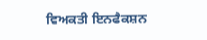ਵਿਅਕਤੀ ਇਨਫੈਕਸ਼ਨ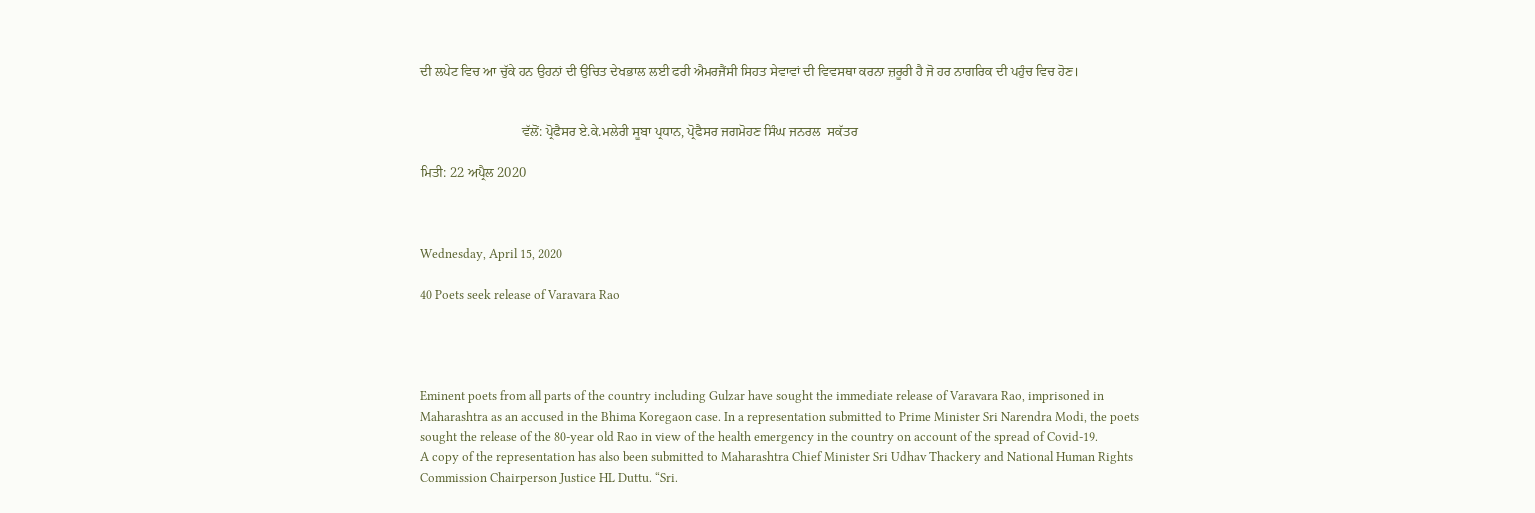ਦੀ ਲਪੇਟ ਵਿਚ ਆ ਚੁੱਕੇ ਹਨ ਉਹਨਾਂ ਦੀ ਉਚਿਤ ਦੇਖਭਾਲ ਲਈ ਫਰੀ ਐਮਰਜੈਂਸੀ ਸਿਹਤ ਸੇਵਾਵਾਂ ਦੀ ਵਿਵਸਥਾ ਕਰਨਾ ਜ਼ਰੂਰੀ ਹੈ ਜੋ ਹਰ ਨਾਗਰਿਕ ਦੀ ਪਹੁੰਚ ਵਿਚ ਹੋਣ।


                              ਵੱਲੋਂ: ਪ੍ਰੋਫੈਸਰ ਏ.ਕੇ.ਮਲੇਰੀ ਸੂਬਾ ਪ੍ਰਧਾਨ, ਪ੍ਰੋਫੈਸਰ ਜਗਮੋਹਣ ਸਿੰਘ ਜਨਰਲ  ਸਕੱਤਰ

ਮਿਤੀ: 22 ਅਪ੍ਰੈਲ 2020



Wednesday, April 15, 2020

40 Poets seek release of Varavara Rao




Eminent poets from all parts of the country including Gulzar have sought the immediate release of Varavara Rao, imprisoned in Maharashtra as an accused in the Bhima Koregaon case. In a representation submitted to Prime Minister Sri Narendra Modi, the poets sought the release of the 80-year old Rao in view of the health emergency in the country on account of the spread of Covid-19.
A copy of the representation has also been submitted to Maharashtra Chief Minister Sri Udhav Thackery and National Human Rights Commission Chairperson Justice HL Duttu. “Sri.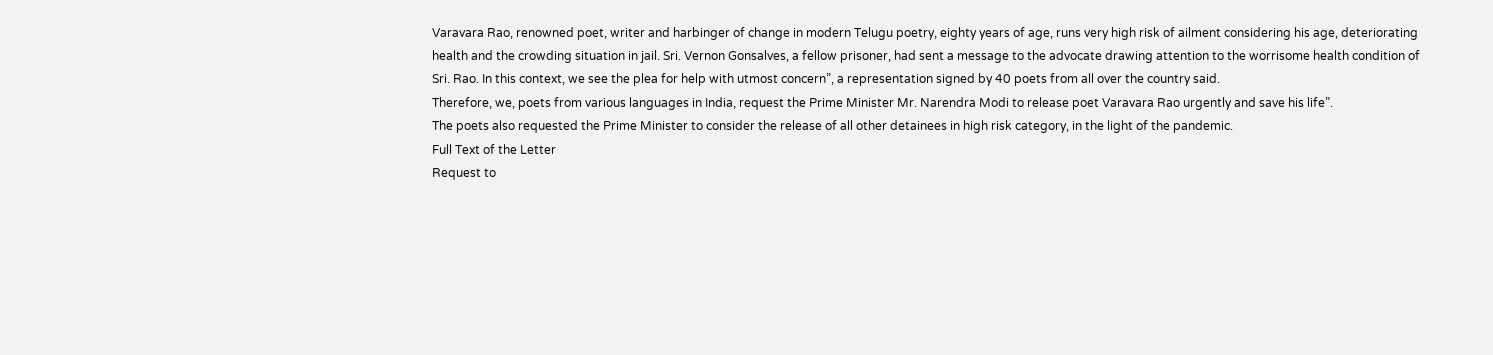Varavara Rao, renowned poet, writer and harbinger of change in modern Telugu poetry, eighty years of age, runs very high risk of ailment considering his age, deteriorating health and the crowding situation in jail. Sri. Vernon Gonsalves, a fellow prisoner, had sent a message to the advocate drawing attention to the worrisome health condition of Sri. Rao. In this context, we see the plea for help with utmost concern”, a representation signed by 40 poets from all over the country said.
Therefore, we, poets from various languages in India, request the Prime Minister Mr. Narendra Modi to release poet Varavara Rao urgently and save his life”.
The poets also requested the Prime Minister to consider the release of all other detainees in high risk category, in the light of the pandemic.
Full Text of the Letter
Request to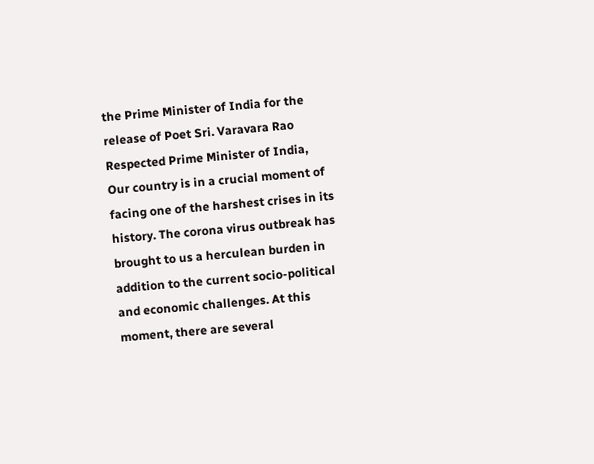the Prime Minister of India for the release of Poet Sri. Varavara Rao
Respected Prime Minister of India,
Our country is in a crucial moment of facing one of the harshest crises in its history. The corona virus outbreak has brought to us a herculean burden in addition to the current socio-political and economic challenges. At this moment, there are several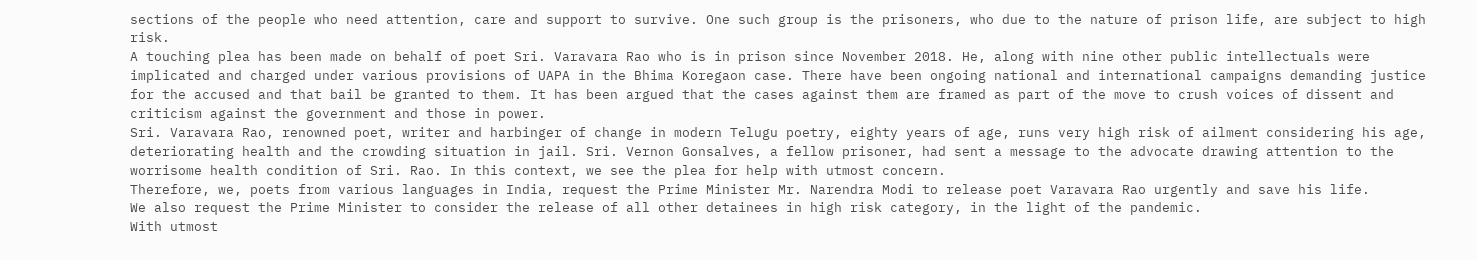sections of the people who need attention, care and support to survive. One such group is the prisoners, who due to the nature of prison life, are subject to high risk.
A touching plea has been made on behalf of poet Sri. Varavara Rao who is in prison since November 2018. He, along with nine other public intellectuals were implicated and charged under various provisions of UAPA in the Bhima Koregaon case. There have been ongoing national and international campaigns demanding justice for the accused and that bail be granted to them. It has been argued that the cases against them are framed as part of the move to crush voices of dissent and criticism against the government and those in power.
Sri. Varavara Rao, renowned poet, writer and harbinger of change in modern Telugu poetry, eighty years of age, runs very high risk of ailment considering his age, deteriorating health and the crowding situation in jail. Sri. Vernon Gonsalves, a fellow prisoner, had sent a message to the advocate drawing attention to the worrisome health condition of Sri. Rao. In this context, we see the plea for help with utmost concern.
Therefore, we, poets from various languages in India, request the Prime Minister Mr. Narendra Modi to release poet Varavara Rao urgently and save his life.
We also request the Prime Minister to consider the release of all other detainees in high risk category, in the light of the pandemic.
With utmost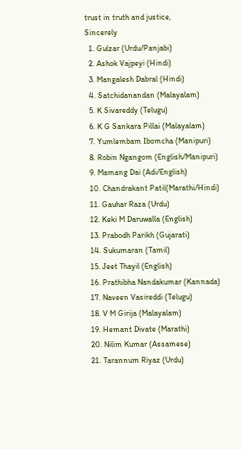trust in truth and justice,
Sincerely
  1. Gulzar (Urdu/Panjabi)
  2. Ashok Vajpeyi (Hindi)
  3. Mangalesh Dabral (Hindi)
  4. Satchidanandan (Malayalam)
  5. K Sivareddy (Telugu)
  6. K G Sankara Pillai (Malayalam)
  7. Yumlembam Ibomcha (Manipuri)
  8. Robin Ngangom (English/Manipuri)
  9. Mamang Dai (Adi/English)
  10. Chandrakant Patil(Marathi/Hindi)
  11. Gauhar Raza (Urdu)
  12. Keki M Daruwalla (English)
  13. Prabodh Parikh (Gujarati)
  14. Sukumaran (Tamil)
  15. Jeet Thayil (English)
  16. Prathibha Nandakumar (Kannada)
  17. Naveen Vasireddi (Telugu)
  18. V M Girija (Malayalam)
  19. Hemant Divate (Marathi)
  20. Nilim Kumar (Assamese)
  21. Tarannum Riyaz (Urdu)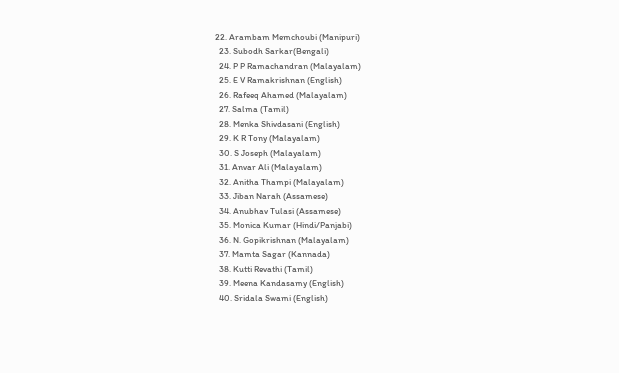22. Arambam Memchoubi (Manipuri)
  23. Subodh Sarkar(Bengali)
  24. P P Ramachandran (Malayalam)
  25. E V Ramakrishnan (English)
  26. Rafeeq Ahamed (Malayalam)
  27. Salma (Tamil)
  28. Menka Shivdasani (English)
  29. K R Tony (Malayalam)
  30. S Joseph (Malayalam)
  31. Anvar Ali (Malayalam)
  32. Anitha Thampi (Malayalam)
  33. Jiban Narah (Assamese)
  34. Anubhav Tulasi (Assamese)
  35. Monica Kumar (Hindi/Panjabi)
  36. N. Gopikrishnan (Malayalam)
  37. Mamta Sagar (Kannada)
  38. Kutti Revathi (Tamil)
  39. Meena Kandasamy (English)
  40. Sridala Swami (English)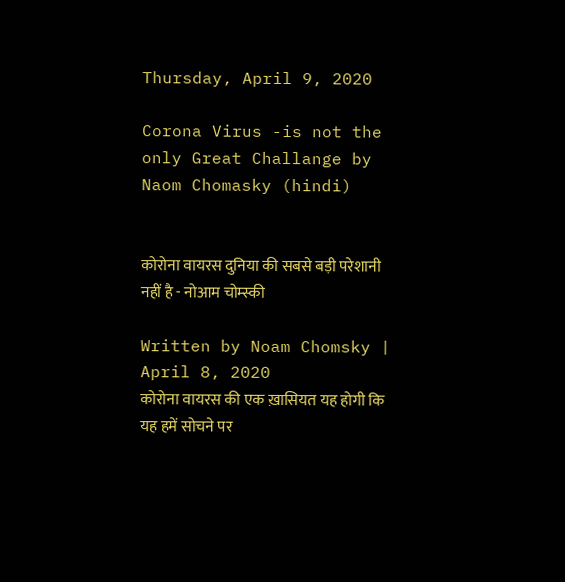Thursday, April 9, 2020

Corona Virus -is not the only Great Challange by Naom Chomasky (hindi)


कोरोना वायरस दुनिया की सबसे बड़ी परेशानी नहीं है - नोआम चोम्स्की

Written by Noam Chomsky | April 8, 2020
कोरोना वायरस की एक ख़ासियत यह होगी कि यह हमें सोचने पर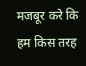मजबूर करे कि हम किस तरह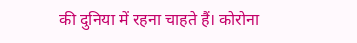की दुनिया में रहना चाहते हैं। कोरोना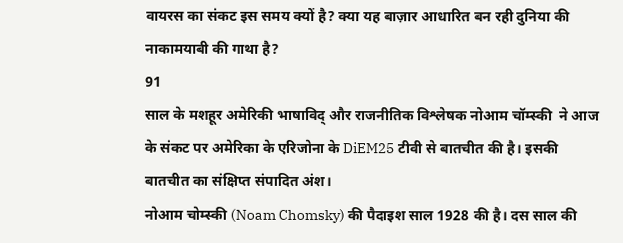वायरस का संकट इस समय क्यों है? क्या यह बाज़ार आधारित बन रही दुनिया की नाकामयाबी की गाथा है?
91
साल के मशहूर अमेरिकी भाषाविद् और राजनीतिक विश्लेषक नोआम चॉम्स्की  ने आज के संकट पर अमेरिका के एरिजोना के DiEM25 टीवी से बातचीत की है। इसकी बातचीत का संक्षिप्त संपादित अंश।
नोआम चोम्स्की (Noam Chomsky) की पैदाइश साल 1928 की है। दस साल की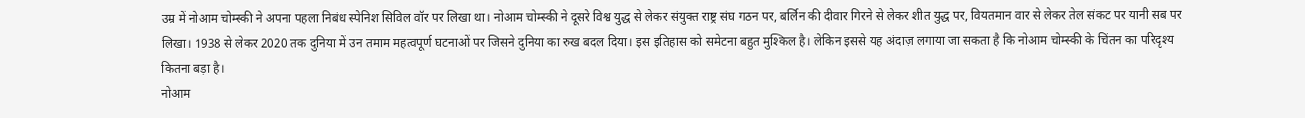उम्र में नोआम चोम्स्की ने अपना पहला निबंध स्पेनिश सिविल वॉर पर लिखा था। नोआम चोम्स्की ने दूसरे विश्व युद्ध से लेकर संयुक्त राष्ट्र संघ गठन पर, बर्लिन की दीवार गिरने से लेकर शीत युद्ध पर, वियतमान वार से लेकर तेल संकट पर यानी सब पर लिखा। 1938 से लेकर 2020 तक दुनिया में उन तमाम महत्वपूर्ण घटनाओं पर जिसने दुनिया का रुख बदल दिया। इस इतिहास को समेटना बहुत मुश्किल है। लेकिन इससे यह अंदाज़ लगाया जा सकता है कि नोआम चोम्स्की के चिंतन का परिदृश्य कितना बड़ा है।
नोआम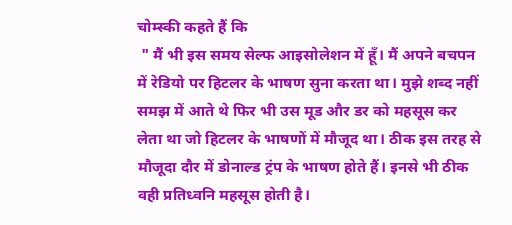चोम्स्की कहते हैं कि
 " मैं भी इस समय सेल्फ आइसोलेशन में हूँ। मैं अपने बचपन में रेडियो पर हिटलर के भाषण सुना करता था। मुझे शब्द नहीं समझ में आते थे फिर भी उस मूड और डर को महसूस कर लेता था जो हिटलर के भाषणों में मौजूद था। ठीक इस तरह से मौजूदा दौर में डोनाल्ड ट्रंप के भाषण होते हैं। इनसे भी ठीक वही प्रतिध्वनि महसूस होती है।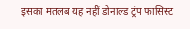इसका मतलब यह नहीं डोनाल्ड ट्रंप फासिस्ट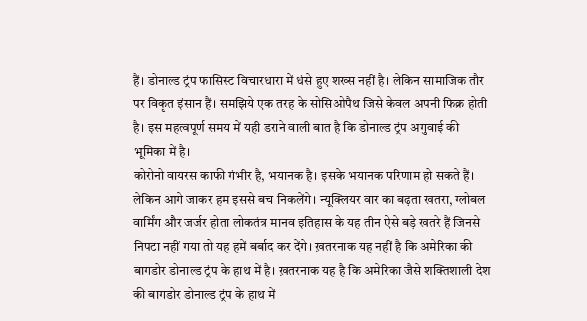हैं। डोनाल्ड ट्रंप फासिस्ट विचारधारा में धंसे हुए शख्स नहीं है। लेकिन सामाजिक तौर पर विकृत इंसान हैं। समझिये एक तरह के सोसिओपैथ जिसे केवल अपनी फिक्र होती है। इस महत्वपूर्ण समय में यही डराने वाली बात है कि डोनाल्ड ट्रंप अगुवाई की भूमिका में है।
कोरोनो वायरस काफी गंभीर है, भयानक है। इसके भयानक परिणाम हो सकते हैं। लेकिन आगे जाकर हम इससे बच निकलेंगे। न्यूक्लियर वार का बढ़ता खतरा, ग्लोबल वार्मिंग और जर्जर होता लोकतंत्र मानव इतिहास के यह तीन ऐसे बड़े खतरे हैं जिनसे निपटा नहीं गया तो यह हमें बर्बाद कर देंगे। ख़तरनाक यह नहीं है कि अमेरिका की बागडोर डोनाल्ड ट्रंप के हाथ में है। ख़तरनाक यह है कि अमेरिका जैसे शक्तिशाली देश की बागडोर डोनाल्ड ट्रंप के हाथ में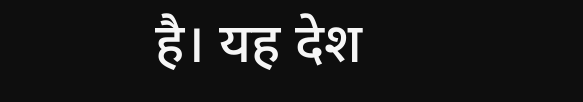है। यह देश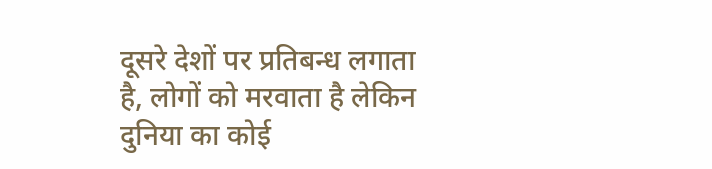दूसरे देशों पर प्रतिबन्ध लगाता है, लोगों को मरवाता है लेकिन दुनिया का कोई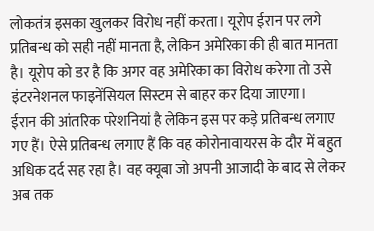लोकतंत्र इसका खुलकर विरोध नहीं करता। यूरोप ईरान पर लगे प्रतिबन्ध को सही नहीं मानता है, लेकिन अमेरिका की ही बात मानता है। यूरोप को डर है कि अगर वह अमेरिका का विरोध करेगा तो उसे इंटरनेशनल फाइनेंसियल सिस्टम से बाहर कर दिया जाएगा।
ईरान की आंतरिक परेशनियां है लेकिन इस पर कड़े प्रतिबन्ध लगाए गए हैं। ऐसे प्रतिबन्ध लगाए हैं कि वह कोरोनावायरस के दौर में बहुत अधिक दर्द सह रहा है। वह क्यूबा जो अपनी आजादी के बाद से लेकर अब तक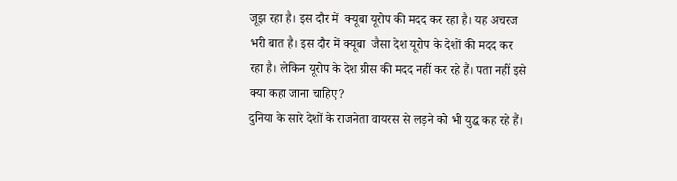जूझ रहा है। इस दौर में  क्यूबा यूरोप की मदद कर रहा है। यह अचरज भरी बात है। इस दौर में क्यूबा  जैसा देश यूरोप के देशों की मदद कर रहा है। लेकिन यूरोप के देश ग्रीस की मदद नहीं कर रहे हैं। पता नहीं इसे क्या कहा जाना चाहिए?
दुनिया के सारे देशों के राजनेता वायरस से लड़ने को भी युद्ध कह रहे हैं।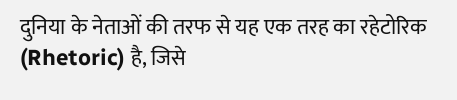दुनिया के नेताओं की तरफ से यह एक तरह का रहेटोरिक (Rhetoric) है, जिसे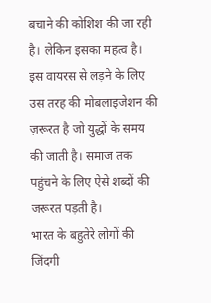बचाने की कोशिश की जा रही है। लेकिन इसका महत्व है। इस वायरस से लड़ने के लिए उस तरह की मोबलाइजेशन की ज़रूरत है जो युद्धों के समय की जाती है। समाज तक पहुंचने के लिए ऐसे शब्दों की जरूरत पड़ती है।
भारत के बहुतेरे लोगों की जिंदगी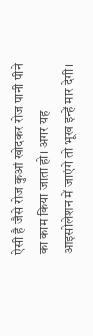ऐसी है जैसे रोज कुआं खोदकर रोज पानी पीने का काम किया जाता हो। अगर यह आइसोलेशन में जाएंगे तो भूख इन्हें मार देगी।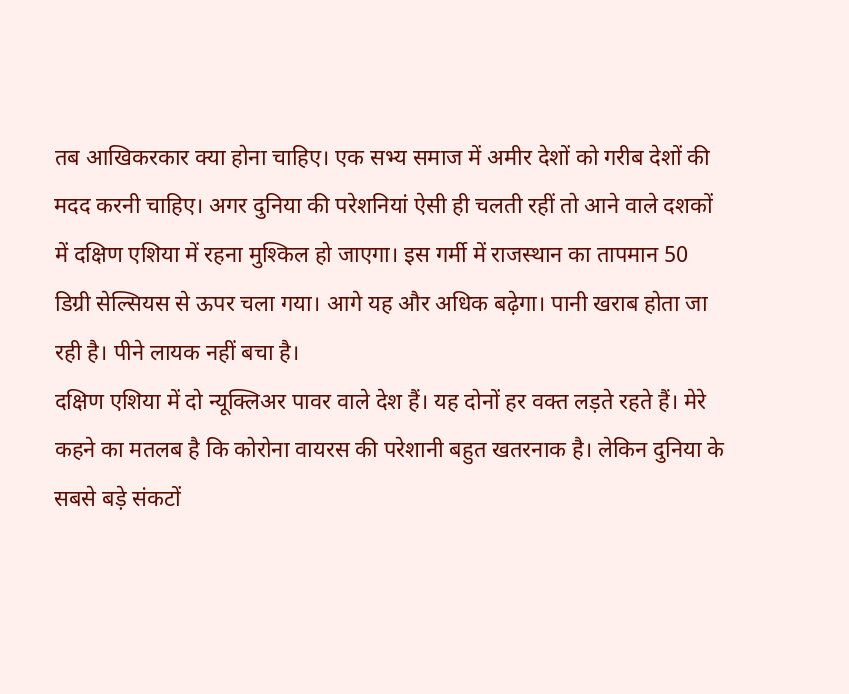तब आखिकरकार क्या होना चाहिए। एक सभ्य समाज में अमीर देशों को गरीब देशों की मदद करनी चाहिए। अगर दुनिया की परेशनियां ऐसी ही चलती रहीं तो आने वाले दशकों में दक्षिण एशिया में रहना मुश्किल हो जाएगा। इस गर्मी में राजस्थान का तापमान 50 डिग्री सेल्सियस से ऊपर चला गया। आगे यह और अधिक बढ़ेगा। पानी खराब होता जा रही है। पीने लायक नहीं बचा है।
दक्षिण एशिया में दो न्यूक्लिअर पावर वाले देश हैं। यह दोनों हर वक्त लड़ते रहते हैं। मेरे कहने का मतलब है कि कोरोना वायरस की परेशानी बहुत खतरनाक है। लेकिन दुनिया के सबसे बड़े संकटों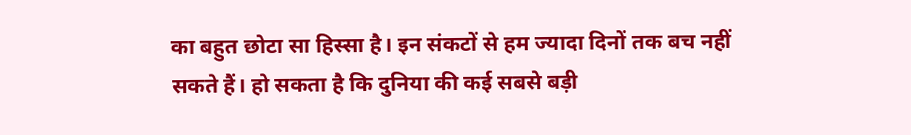का बहुत छोटा सा हिस्सा है। इन संकटों से हम ज्यादा दिनों तक बच नहीं सकते हैं। हो सकता है कि दुनिया की कई सबसे बड़ी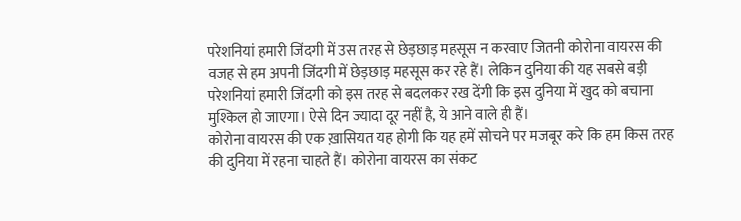परेशनियां हमारी जिंदगी में उस तरह से छेड़छाड़ महसूस न करवाए जितनी कोरोना वायरस की वजह से हम अपनी जिंदगी में छेड़छाड़ महसूस कर रहे हैं। लेकिन दुनिया की यह सबसे बड़ी परेशनियां हमारी जिंदगी को इस तरह से बदलकर रख देंगी कि इस दुनिया में खुद को बचाना मुश्किल हो जाएगा। ऐसे दिन ज्यादा दूर नहीं है, ये आने वाले ही हैं।
कोरोना वायरस की एक ख़ासियत यह होगी कि यह हमें सोचने पर मजबूर करे कि हम किस तरह की दुनिया में रहना चाहते हैं। कोरोना वायरस का संकट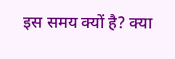इस समय क्यों है? क्या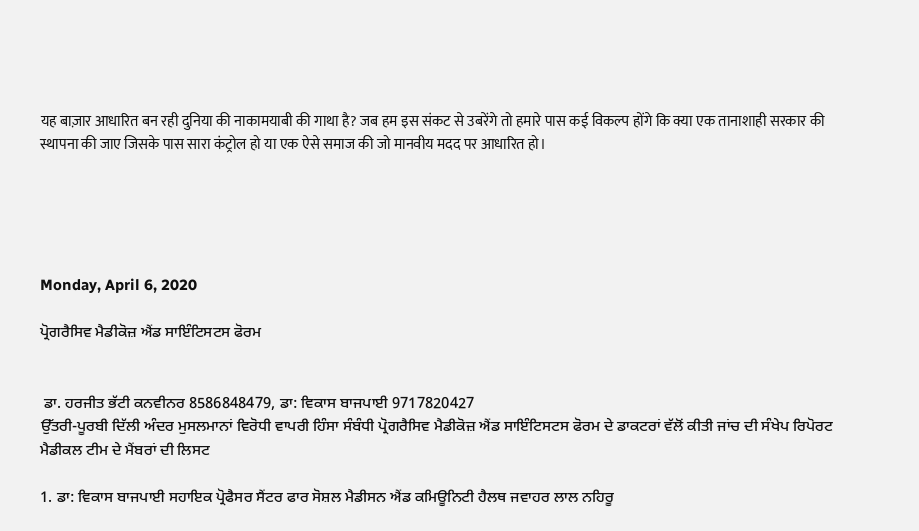यह बाज़ार आधारित बन रही दुनिया की नाकामयाबी की गाथा है? जब हम इस संकट से उबरेंगे तो हमारे पास कई विकल्प होंगे कि क्या एक तानाशाही सरकार की स्थापना की जाए जिसके पास सारा कंट्रोल हो या एक ऐसे समाज की जो मानवीय मदद पर आधारित हो।





Monday, April 6, 2020

ਪ੍ਰੋਗਰੈਸਿਵ ਮੈਡੀਕੋਜ਼ ਐਂਡ ਸਾਇੰਟਿਸਟਸ ਫੋਰਮ


 ਡਾ. ਹਰਜੀਤ ਭੱਟੀ ਕਨਵੀਨਰ 8586848479, ਡਾ: ਵਿਕਾਸ ਬਾਜਪਾਈ 9717820427
ਉੱਤਰੀ-ਪੂਰਬੀ ਦਿੱਲੀ ਅੰਦਰ ਮੁਸਲਮਾਨਾਂ ਵਿਰੋਧੀ ਵਾਪਰੀ ਹਿੰਸਾ ਸੰਬੰਧੀ ਪ੍ਰੋਗਰੈਸਿਵ ਮੈਡੀਕੋਜ਼ ਐਂਡ ਸਾਇੰਟਿਸਟਸ ਫੋਰਮ ਦੇ ਡਾਕਟਰਾਂ ਵੱਲੋਂ ਕੀਤੀ ਜਾਂਚ ਦੀ ਸੰਖੇਪ ਰਿਪੋਰਟ
ਮੈਡੀਕਲ ਟੀਮ ਦੇ ਮੈਂਬਰਾਂ ਦੀ ਲਿਸਟ

1. ਡਾ: ਵਿਕਾਸ ਬਾਜਪਾਈ ਸਹਾਇਕ ਪ੍ਰੋਫੈਸਰ ਸੈਂਟਰ ਫਾਰ ਸੋਸ਼ਲ ਮੈਡੀਸਨ ਐਂਡ ਕਮਿਊਨਿਟੀ ਹੈਲਥ ਜਵਾਹਰ ਲਾਲ ਨਹਿਰੂ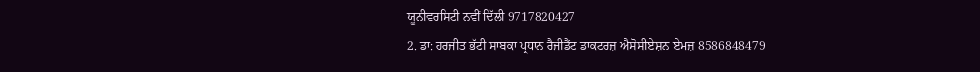ਯੂਨੀਵਰਸਿਟੀ ਨਵੀਂ ਦਿੱਲੀ 9717820427
2. ਡਾ: ਹਰਜੀਤ ਭੱਟੀ ਸਾਬਕਾ ਪ੍ਰਧਾਨ ਰੈਜੀਡੈਂਟ ਡਾਕਟਰਜ਼ ਐਸੋਸੀਏਸ਼ਨ ਏਮਜ਼ 8586848479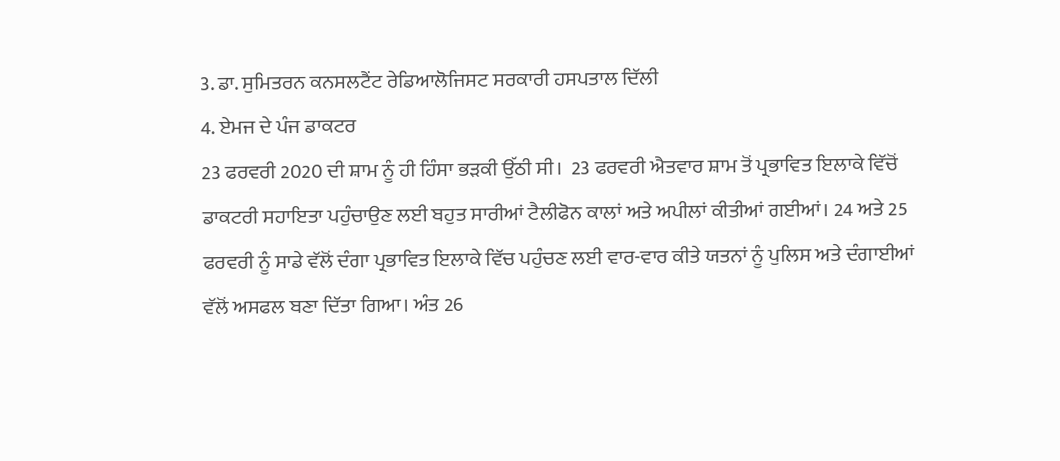3. ਡਾ. ਸੁਮਿਤਰਨ ਕਨਸਲਟੈਂਟ ਰੇਡਿਆਲੋਜਿਸਟ ਸਰਕਾਰੀ ਹਸਪਤਾਲ ਦਿੱਲੀ
4. ਏਮਜ ਦੇ ਪੰਜ ਡਾਕਟਰ
23 ਫਰਵਰੀ 2020 ਦੀ ਸ਼ਾਮ ਨੂੰ ਹੀ ਹਿੰਸਾ ਭੜਕੀ ਉੱਠੀ ਸੀ।  23 ਫਰਵਰੀ ਐਤਵਾਰ ਸ਼ਾਮ ਤੋਂ ਪ੍ਰਭਾਵਿਤ ਇਲਾਕੇ ਵਿੱਚੋਂ ਡਾਕਟਰੀ ਸਹਾਇਤਾ ਪਹੁੰਚਾਉਣ ਲਈ ਬਹੁਤ ਸਾਰੀਆਂ ਟੈਲੀਫੋਨ ਕਾਲਾਂ ਅਤੇ ਅਪੀਲਾਂ ਕੀਤੀਆਂ ਗਈਆਂ। 24 ਅਤੇ 25 ਫਰਵਰੀ ਨੂੰ ਸਾਡੇ ਵੱਲੋਂ ਦੰਗਾ ਪ੍ਰਭਾਵਿਤ ਇਲਾਕੇ ਵਿੱਚ ਪਹੁੰਚਣ ਲਈ ਵਾਰ-ਵਾਰ ਕੀਤੇ ਯਤਨਾਂ ਨੂੰ ਪੁਲਿਸ ਅਤੇ ਦੰਗਾਈਆਂ ਵੱਲੋਂ ਅਸਫਲ ਬਣਾ ਦਿੱਤਾ ਗਿਆ। ਅੰਤ 26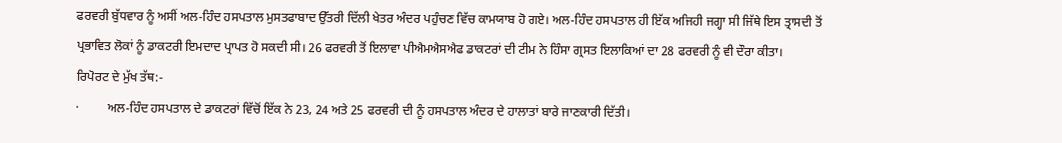ਫਰਵਰੀ ਬੁੱਧਵਾਰ ਨੂੰ ਅਸੀਂ ਅਲ-ਹਿੰਦ ਹਸਪਤਾਲ ਮੁਸਤਫਾਬਾਦ ਉੱਤਰੀ ਦਿੱਲੀ ਖੇਤਰ ਅੰਦਰ ਪਹੁੰਚਣ ਵਿੱਚ ਕਾਮਯਾਬ ਹੋ ਗਏ। ਅਲ-ਹਿੰਦ ਹਸਪਤਾਲ ਹੀ ਇੱਕ ਅਜਿਹੀ ਜਗ੍ਹਾ ਸੀ ਜਿੱਥੇ ਇਸ ਤ੍ਰਾਸਦੀ ਤੋਂ ਪ੍ਰਭਾਵਿਤ ਲੋਕਾਂ ਨੂੰ ਡਾਕਟਰੀ ਇਮਦਾਦ ਪ੍ਰਾਪਤ ਹੋ ਸਕਦੀ ਸੀ। 26 ਫਰਵਰੀ ਤੋਂ ਇਲਾਵਾ ਪੀਐਮਐਸਐਫ ਡਾਕਟਰਾਂ ਦੀ ਟੀਮ ਨੇ ਹਿੰਸਾ ਗ੍ਰਸਤ ਇਲਾਕਿਆਂ ਦਾ 28 ਫਰਵਰੀ ਨੂੰ ਵੀ ਦੌਰਾ ਕੀਤਾ।
ਰਿਪੋਰਟ ਦੇ ਮੁੱਖ ਤੱਥ:-
·         ਅਲ-ਹਿੰਦ ਹਸਪਤਾਲ ਦੇ ਡਾਕਟਰਾਂ ਵਿੱਚੋਂ ਇੱਕ ਨੇ 23, 24 ਅਤੇ 25 ਫਰਵਰੀ ਦੀ ਨੂੰ ਹਸਪਤਾਲ ਅੰਦਰ ਦੇ ਹਾਲਾਤਾਂ ਬਾਰੇ ਜਾਣਕਾਰੀ ਦਿੱਤੀ।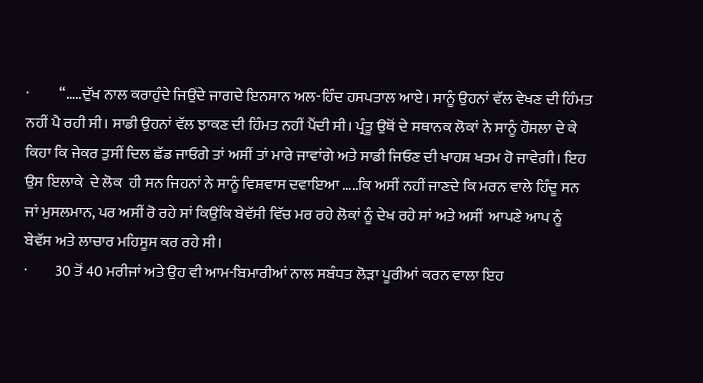·          “…..ਦੁੱਖ ਨਾਲ ਕਰਾਹੁੰਦੇ ਜਿਉਂਦੇ ਜਾਗਦੇ ਇਨਸਾਨ ਅਲ-ਹਿੰਦ ਹਸਪਤਾਲ ਆਏ। ਸਾਨੂੰ ਉਹਨਾਂ ਵੱਲ ਵੇਖਣ ਦੀ ਹਿੰਮਤ ਨਹੀਂ ਪੈ ਰਹੀ ਸੀ। ਸਾਡੀ ਉਹਨਾਂ ਵੱਲ ਝਾਕਣ ਦੀ ਹਿੰਮਤ ਨਹੀਂ ਪੈਂਦੀ ਸੀ। ਪ੍ਰੰਤੂ ਉਥੋਂ ਦੇ ਸਥਾਨਕ ਲੋਕਾਂ ਨੇ ਸਾਨੂੰ ਹੌਸਲਾ ਦੇ ਕੇ ਕਿਹਾ ਕਿ ਜੇਕਰ ਤੁਸੀਂ ਦਿਲ ਛੱਡ ਜਾਓਗੇ ਤਾਂ ਅਸੀਂ ਤਾਂ ਮਾਰੇ ਜਾਵਾਂਗੇ ਅਤੇ ਸਾਡੀ ਜਿਓਣ ਦੀ ਖਾਹਸ਼ ਖਤਮ ਹੋ ਜਾਵੇਗੀ। ਇਹ ਉਸ ਇਲਾਕੇ  ਦੇ ਲੋਕ  ਹੀ ਸਨ ਜਿਹਨਾਂ ਨੇ ਸਾਨੂੰ ਵਿਸ਼ਵਾਸ ਦਵਾਇਆ …..ਕਿ ਅਸੀਂ ਨਹੀਂ ਜਾਣਦੇ ਕਿ ਮਰਨ ਵਾਲੇ ਹਿੰਦੂ ਸਨ ਜਾਂ ਮੁਸਲਮਾਨ, ਪਰ ਅਸੀਂ ਰੋ ਰਹੇ ਸਾਂ ਕਿਉਂਕਿ ਬੇਵੱਸੀ ਵਿੱਚ ਮਰ ਰਹੇ ਲੋਕਾਂ ਨੂੰ ਦੇਖ ਰਹੇ ਸਾਂ ਅਤੇ ਅਸੀਂ  ਆਪਣੇ ਆਪ ਨੂੰ ਬੇਵੱਸ ਅਤੇ ਲਾਚਾਰ ਮਹਿਸੂਸ ਕਰ ਰਹੇ ਸੀ।
·         30 ਤੋਂ 40 ਮਰੀਜਾਂ ਅਤੇ ਉਹ ਵੀ ਆਮ-ਬਿਮਾਰੀਆਂ ਨਾਲ ਸਬੰਧਤ ਲੋੜਾ ਪੂਰੀਆਂ ਕਰਨ ਵਾਲਾ ਇਹ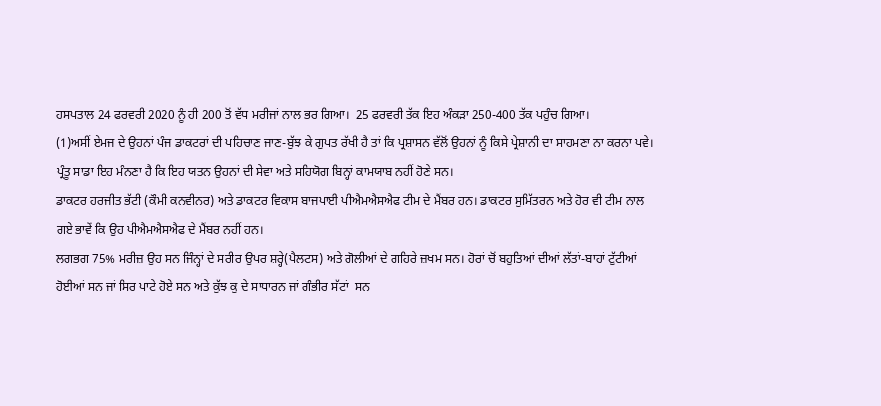ਹਸਪਤਾਲ 24 ਫਰਵਰੀ 2020 ਨੂੰ ਹੀ 200 ਤੋਂ ਵੱਧ ਮਰੀਜਾਂ ਨਾਲ ਭਰ ਗਿਆ।  25 ਫਰਵਰੀ ਤੱਕ ਇਹ ਅੰਕੜਾ 250-400 ਤੱਕ ਪਹੁੰਚ ਗਿਆ।
(1)ਅਸੀਂ ਏਮਜ ਦੇ ਉਹਨਾਂ ਪੰਜ ਡਾਕਟਰਾਂ ਦੀ ਪਹਿਚਾਣ ਜਾਣ-ਬੁੱਝ ਕੇ ਗੁਪਤ ਰੱਖੀ ਹੈ ਤਾਂ ਕਿ ਪ੍ਰਸ਼ਾਸਨ ਵੱਲੋਂ ਉਹਨਾਂ ਨੂੰ ਕਿਸੇ ਪ੍ਰੇਸ਼ਾਨੀ ਦਾ ਸਾਹਮਣਾ ਨਾ ਕਰਨਾ ਪਵੇ। ਪ੍ਰੰਤੂ ਸਾਡਾ ਇਹ ਮੰਨਣਾ ਹੈ ਕਿ ਇਹ ਯਤਨ ਉਹਨਾਂ ਦੀ ਸੇਵਾ ਅਤੇ ਸਹਿਯੋਗ ਬਿਨ੍ਹਾਂ ਕਾਮਯਾਬ ਨਹੀਂ ਹੋਣੇ ਸਨ।
ਡਾਕਟਰ ਹਰਜੀਤ ਭੱਟੀ (ਕੌਮੀ ਕਨਵੀਨਰ) ਅਤੇ ਡਾਕਟਰ ਵਿਕਾਸ ਬਾਜਪਾਈ ਪੀਐਮਐਸਐਫ ਟੀਮ ਦੇ ਮੈਂਬਰ ਹਨ। ਡਾਕਟਰ ਸੁਮਿੱਤਰਨ ਅਤੇ ਹੋਰ ਵੀ ਟੀਮ ਨਾਲ ਗਏ ਭਾਵੇਂ ਕਿ ਉਹ ਪੀਐਮਐਸਐਫ ਦੇ ਮੈਂਬਰ ਨਹੀਂ ਹਨ।
ਲਗਭਗ 75% ਮਰੀਜ਼ ਉਹ ਸਨ ਜਿੰਨ੍ਹਾਂ ਦੇ ਸਰੀਰ ਉਪਰ ਸ਼ਰ੍ਹੇ(ਪੈਲਟਸ) ਅਤੇ ਗੋਲੀਆਂ ਦੇ ਗਹਿਰੇ ਜ਼ਖਮ ਸਨ। ਹੋਰਾਂ ਚੋਂ ਬਹੁਤਿਆਂ ਦੀਆਂ ਲੱਤਾਂ-ਬਾਹਾਂ ਟੁੱਟੀਆਂ ਹੋਈਆਂ ਸਨ ਜਾਂ ਸਿਰ ਪਾਟੇ ਹੋਏ ਸਨ ਅਤੇ ਕੁੱਝ ਕੁ ਦੇ ਸਾਧਾਰਨ ਜਾਂ ਗੰਭੀਰ ਸੱਟਾਂ  ਸਨ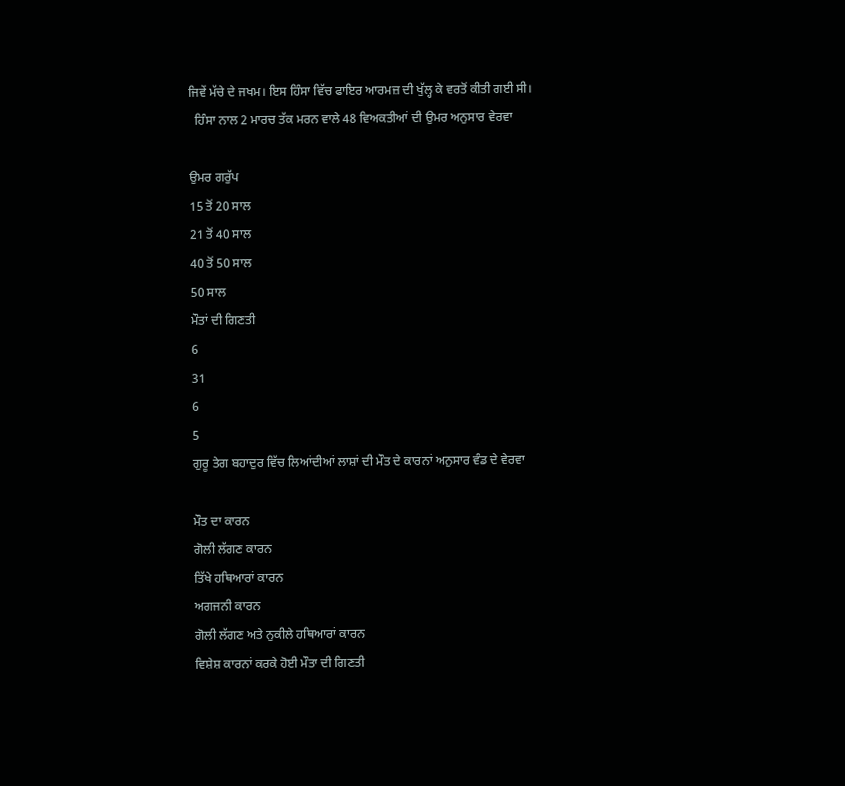ਜਿਵੇਂ ਮੱਚੇ ਦੇ ਜਖਮ। ਇਸ ਹਿੰਸਾ ਵਿੱਚ ਫਾਇਰ ਆਰਮਜ਼ ਦੀ ਖੁੱਲ੍ਹ ਕੇ ਵਰਤੋਂ ਕੀਤੀ ਗਈ ਸੀ।
  ਹਿੰਸਾ ਨਾਲ 2 ਮਾਰਚ ਤੱਕ ਮਰਨ ਵਾਲੇ 48 ਵਿਅਕਤੀਆਂ ਦੀ ਉਮਰ ਅਨੁਸਾਰ ਵੇਰਵਾ

ਉਮਰ ਗਰੁੱਪ
15 ਤੋਂ 20 ਸਾਲ
21 ਤੋਂ 40 ਸਾਲ
40 ਤੋਂ 50 ਸਾਲ
50 ਸਾਲ
ਮੌਤਾਂ ਦੀ ਗਿਣਤੀ
6
31
6
5
ਗੁਰੂ ਤੇਗ ਬਹਾਦੁਰ ਵਿੱਚ ਲਿਆਂਦੀਆਂ ਲਾਸ਼ਾਂ ਦੀ ਮੌਤ ਦੇ ਕਾਰਨਾਂ ਅਨੁਸਾਰ ਵੰਡ ਦੇ ਵੇਰਵਾ

ਮੌਤ ਦਾ ਕਾਰਨ
ਗੋਲੀ ਲੱਗਣ ਕਾਰਨ
ਤਿੱਖੇ ਹਥਿਆਰਾਂ ਕਾਰਨ
ਅਗਜਨੀ ਕਾਰਨ
ਗੋਲੀ ਲੱਗਣ ਅਤੇ ਨੁਕੀਲੇ ਹਥਿਆਰਾਂ ਕਾਰਨ
ਵਿਸ਼ੇਸ਼ ਕਾਰਨਾਂ ਕਰਕੇ ਹੋਈ ਮੌਤਾ ਦੀ ਗਿਣਤੀ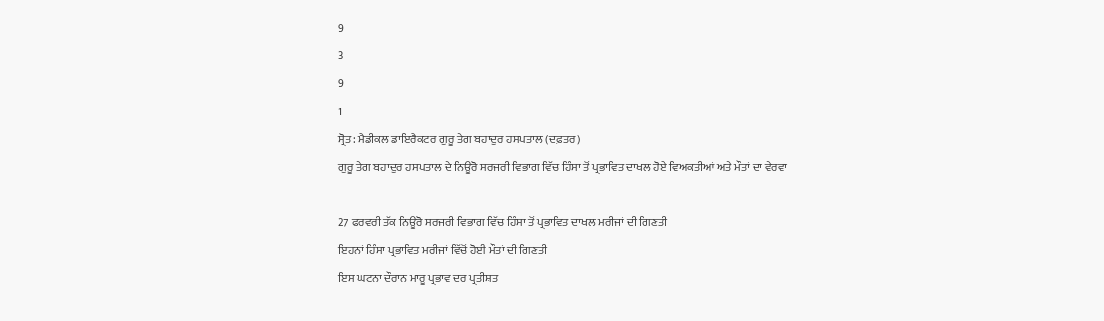9
3
9
1
ਸ੍ਰੋਤ: ਮੈਡੀਕਲ ਡਾਇਰੈਕਟਰ ਗੁਰੂ ਤੇਗ ਬਹਾਦੁਰ ਹਸਪਤਾਲ (ਦਫ਼ਤਰ)
ਗੁਰੂ ਤੇਗ ਬਹਾਦੁਰ ਹਸਪਤਾਲ ਦੇ ਨਿਊਰੋ ਸਰਜਰੀ ਵਿਭਾਗ ਵਿੱਚ ਹਿੰਸਾ ਤੋਂ ਪ੍ਰਭਾਵਿਤ ਦਾਖਲ ਹੋਏ ਵਿਅਕਤੀਆਂ ਅਤੇ ਮੌਤਾਂ ਦਾ ਵੇਰਵਾ

27 ਫਰਵਰੀ ਤੱਕ ਨਿਊਰੋ ਸਰਜਰੀ ਵਿਭਾਗ ਵਿੱਚ ਹਿੰਸਾ ਤੋਂ ਪ੍ਰਭਾਵਿਤ ਦਾਖਲ ਮਰੀਜਾਂ ਦੀ ਗਿਣਤੀ
ਇਹਨਾਂ ਹਿੰਸਾ ਪ੍ਰਭਾਵਿਤ ਮਰੀਜਾਂ ਵਿੱਚੋਂ ਹੋਈ ਮੌਤਾਂ ਦੀ ਗਿਣਤੀ
ਇਸ ਘਟਨਾ ਦੌਰਾਨ ਮਾਰੂ ਪ੍ਰਭਾਵ ਦਰ ਪ੍ਰਤੀਸ਼ਤ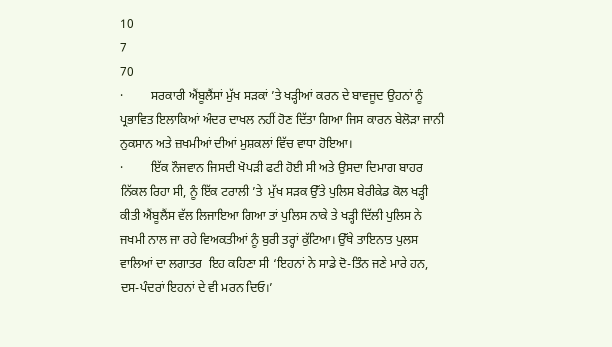10
7
70
·         ਸਰਕਾਰੀ ਐਂਬੂਲੈਂਸਾਂ ਮੁੱਖ ਸੜਕਾਂ ’ਤੇ ਖੜ੍ਹੀਆਂ ਕਰਨ ਦੇ ਬਾਵਜੂਦ ਉਹਨਾਂ ਨੂੰ ਪ੍ਰਭਾਵਿਤ ਇਲਾਕਿਆਂ ਅੰਦਰ ਦਾਖਲ ਨਹੀਂ ਹੋਣ ਦਿੱਤਾ ਗਿਆ ਜਿਸ ਕਾਰਨ ਬੇਲੋੜਾ ਜਾਨੀ ਨੁਕਸਾਨ ਅਤੇ ਜ਼ਖਮੀਆਂ ਦੀਆਂ ਮੁਸ਼ਕਲਾਂ ਵਿੱਚ ਵਾਧਾ ਹੋਇਆ।
·         ਇੱਕ ਨੌਜਵਾਨ ਜਿਸਦੀ ਖੋਪੜੀ ਫਟੀ ਹੋਈ ਸੀ ਅਤੇ ਉਸਦਾ ਦਿਮਾਗ ਬਾਹਰ ਨਿੱਕਲ ਰਿਹਾ ਸੀ, ਨੂੰ ਇੱਕ ਟਰਾਲੀ ’ਤੇ  ਮੁੱਖ ਸੜਕ ਉੱਤੇ ਪੁਲਿਸ ਬੇਰੀਕੇਡ ਕੋਲ ਖੜ੍ਹੀ ਕੀਤੀ ਐਂਬੂਲੈਂਸ ਵੱਲ ਲਿਜਾਇਆ ਗਿਆ ਤਾਂ ਪੁਲਿਸ ਨਾਕੇ ਤੇ ਖੜ੍ਹੀ ਦਿੱਲੀ ਪੁਲਿਸ ਨੇ ਜਖਮੀ ਨਾਲ ਜਾ ਰਹੇ ਵਿਅਕਤੀਆਂ ਨੂੰ ਬੁਰੀ ਤਰ੍ਹਾਂ ਕੁੱਟਿਆ। ਉੱਥੇ ਤਾਇਨਾਤ ਪੁਲਸ ਵਾਲਿਆਂ ਦਾ ਲਗਾਤਰ  ਇਹ ਕਹਿਣਾ ਸੀ ‘ਇਹਨਾਂ ਨੇ ਸਾਡੇ ਦੋ-ਤਿੰਨ ਜਣੇ ਮਾਰੇ ਹਨ, ਦਸ-ਪੰਦਰਾਂ ਇਹਨਾਂ ਦੇ ਵੀ ਮਰਨ ਦਿਓ।’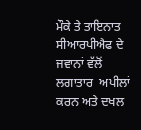ਮੌਕੇ ਤੇ ਤਾਇਨਾਤ ਸੀਆਰਪੀਐਫ ਦੇ ਜਵਾਨਾਂ ਵੱਲੋਂ ਲਗਾਤਾਰ  ਅਪੀਲਾਂ ਕਰਨ ਅਤੇ ਦਖਲ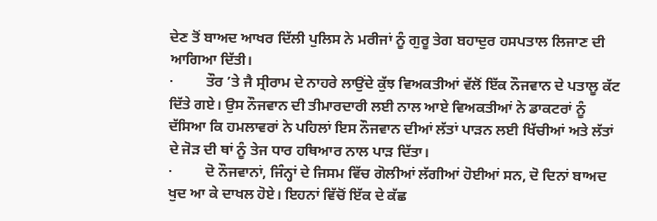ਦੇਣ ਤੋਂ ਬਾਅਦ ਆਖਰ ਦਿੱਲੀ ਪੁਲਿਸ ਨੇ ਮਰੀਜਾਂ ਨੂੰ ਗੁਰੂ ਤੇਗ ਬਹਾਦੁਰ ਹਸਪਤਾਲ ਲਿਜਾਣ ਦੀ ਆਗਿਆ ਦਿੱਤੀ।
·         ਤੌਰ ’ਤੇ ਜੈ ਸ੍ਰੀਰਾਮ ਦੇ ਨਾਹਰੇ ਲਾਉਂਦੇ ਕੁੱਝ ਵਿਅਕਤੀਆਂ ਵੱਲੋਂ ਇੱਕ ਨੌਜਵਾਨ ਦੇ ਪਤਾਲੂ ਕੱਟ ਦਿੱਤੇ ਗਏ। ਉਸ ਨੌਜਵਾਨ ਦੀ ਤੀਮਾਰਦਾਰੀ ਲਈ ਨਾਲ ਆਏ ਵਿਅਕਤੀਆਂ ਨੇ ਡਾਕਟਰਾਂ ਨੂੰ ਦੱਸਿਆ ਕਿ ਹਮਲਾਵਰਾਂ ਨੇ ਪਹਿਲਾਂ ਇਸ ਨੌਜਵਾਨ ਦੀਆਂ ਲੱਤਾਂ ਪਾੜਨ ਲਈ ਖਿੱਚੀਆਂ ਅਤੇ ਲੱਤਾਂ ਦੇ ਜੋੜ ਦੀ ਥਾਂ ਨੂੰ ਤੇਜ ਧਾਰ ਹਥਿਆਰ ਨਾਲ ਪਾੜ ਦਿੱਤਾ।
·         ਦੋ ਨੌਜਵਾਨਾਂ, ਜਿੰਨ੍ਹਾਂ ਦੇ ਜਿਸਮ ਵਿੱਚ ਗੋਲੀਆਂ ਲੱਗੀਆਂ ਹੋਈਆਂ ਸਨ, ਦੋ ਦਿਨਾਂ ਬਾਅਦ ਖੁਦ ਆ ਕੇ ਦਾਖਲ ਹੋਏ। ਇਹਨਾਂ ਵਿੱਚੋਂ ਇੱਕ ਦੇ ਕੱਛ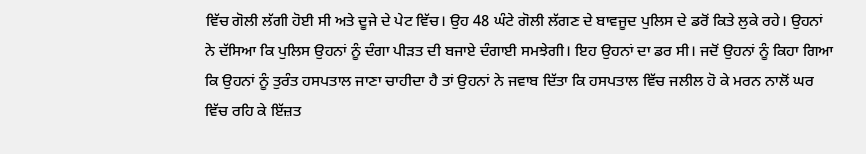ਵਿੱਚ ਗੋਲੀ ਲੱਗੀ ਹੋਈ ਸੀ ਅਤੇ ਦੂਜੇ ਦੇ ਪੇਟ ਵਿੱਚ। ਉਹ 48 ਘੰਟੇ ਗੋਲੀ ਲੱਗਣ ਦੇ ਬਾਵਜੂਦ ਪੁਲਿਸ ਦੇ ਡਰੋਂ ਕਿਤੇ ਲੁਕੇ ਰਹੇ। ਉਹਨਾਂ ਨੇ ਦੱਸਿਆ ਕਿ ਪੁਲਿਸ ਉਹਨਾਂ ਨੂੰ ਦੰਗਾ ਪੀੜਤ ਦੀ ਬਜਾਏ ਦੰਗਾਈ ਸਮਝੇਗੀ। ਇਹ ਉਹਨਾਂ ਦਾ ਡਰ ਸੀ। ਜਦੋਂ ਉਹਨਾਂ ਨੂੰ ਕਿਹਾ ਗਿਆ ਕਿ ਉਹਨਾਂ ਨੂੰ ਤੁਰੰਤ ਹਸਪਤਾਲ ਜਾਣਾ ਚਾਹੀਦਾ ਹੈ ਤਾਂ ਉਹਨਾਂ ਨੇ ਜਵਾਬ ਦਿੱਤਾ ਕਿ ਹਸਪਤਾਲ ਵਿੱਚ ਜਲੀਲ ਹੋ ਕੇ ਮਰਨ ਨਾਲੋਂ ਘਰ ਵਿੱਚ ਰਹਿ ਕੇ ਇੱਜ਼ਤ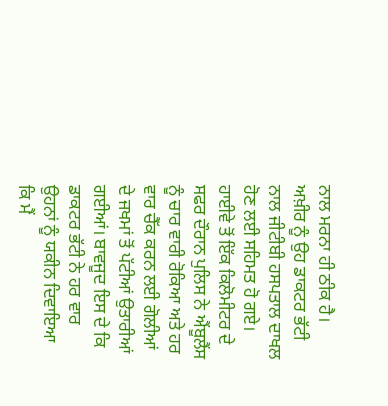ਨਾਲ ਮਰਨਾ ਹੀ ਠੀਕ ਹੈ। ਅਖ਼ੀਰ ਨੂੰ ਉਹ ਡਾਕਟਰ ਭੱਟੀ ਨਾਲ ਜੀਟੀਬੀ ਹਸਪਤਾਲ ਦਾਖਲ ਹੋਣ ਲਈ ਸਹਿਮਤ ਹੋ ਗਏ। ਹਾਈਵੇ ਤੋਂ ਇੱਕ ਕਿਲੋਮੀਟਰ ਦੇ ਸਫਰ ਦੌਰਾਨ ਪੁਲਿਸ ਨੇ ਐਂਬੂਲੈਂਸ ਨੂੰ ਚਾਰ ਵਾਰੀ ਰੋਕਿਆ ਅਤੇ ਹਰ ਵਾਰ ਚੈੱਕ ਕਰਨ ਲਈ ਗੋਲੀਆਂ ਦੇ ਜਖਮਾਂ ਤੋਂ ਪੱਟੀਆਂ ਉਤਾਰੀਆਂ ਗਈਆਂ। ਬਾਵਜੂਦ ਇਸ ਦੇ ਕਿ ਡਾਕਟਰ ਭੱਟੀ ਨੇ ਹਰ ਵਾਰ ਉਹਨਾਂ ਨੂੰ ਯਕੀਨ ਦਿਵਾਇਆ ਕਿ ਮੈਂ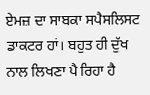ਏਮਜ਼ ਦਾ ਸਾਬਕਾ ਸਪੈਸਲਿਸਟ ਡਾਕਟਰ ਹਾਂ। ਬਹੁਤ ਹੀ ਦੁੱਖ ਨਾਲ ਲਿਖਣਾ ਪੈ ਰਿਹਾ ਹੈ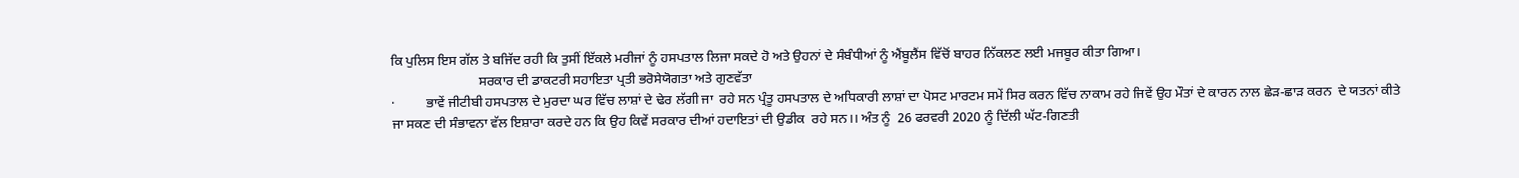ਕਿ ਪੁਲਿਸ ਇਸ ਗੱਲ ਤੇ ਬਜਿੱਦ ਰਹੀ ਕਿ ਤੁਸੀਂ ਇੱਕਲੇ ਮਰੀਜਾਂ ਨੂੰ ਹਸਪਤਾਲ ਲਿਜਾ ਸਕਦੇ ਹੋ ਅਤੇ ਉਹਨਾਂ ਦੇ ਸੰਬੰਧੀਆਂ ਨੂੰ ਐਂਬੂਲੈਂਸ ਵਿੱਚੋਂ ਬਾਹਰ ਨਿੱਕਲਣ ਲਈ ਮਜਬੂਰ ਕੀਤਾ ਗਿਆ।
                          ਸਰਕਾਰ ਦੀ ਡਾਕਟਰੀ ਸਹਾਇਤਾ ਪ੍ਰਤੀ ਭਰੋਸੇਯੋਗਤਾ ਅਤੇ ਗੁਣਵੱਤਾ
·         ਭਾਵੇਂ ਜੀਟੀਬੀ ਹਸਪਤਾਲ ਦੇ ਮੁਰਦਾ ਘਰ ਵਿੱਚ ਲਾਸ਼ਾਂ ਦੇ ਢੇਰ ਲੱਗੀ ਜਾ  ਰਹੇ ਸਨ ਪ੍ਰੰਤੂ ਹਸਪਤਾਲ ਦੇ ਅਧਿਕਾਰੀ ਲਾਸ਼ਾਂ ਦਾ ਪੋਸਟ ਮਾਰਟਮ ਸਮੇਂ ਸਿਰ ਕਰਨ ਵਿੱਚ ਨਾਕਾਮ ਰਹੇ ਜਿਵੇਂ ਉਹ ਮੌਤਾਂ ਦੇ ਕਾਰਨ ਨਾਲ ਛੇੜ-ਛਾੜ ਕਰਨ  ਦੇ ਯਤਨਾਂ ਕੀਤੇ ਜਾ ਸਕਣ ਦੀ ਸੰਭਾਵਨਾ ਵੱਲ ਇਸ਼ਾਰਾ ਕਰਦੇ ਹਨ ਕਿ ਉਹ ਕਿਵੇਂ ਸਰਕਾਰ ਦੀਆਂ ਹਦਾਇਤਾਂ ਦੀ ਉਡੀਕ  ਰਹੇ ਸਨ।। ਅੰਤ ਨੂੰ  26 ਫਰਵਰੀ 2020 ਨੂੰ ਦਿੱਲੀ ਘੱਟ-ਗਿਣਤੀ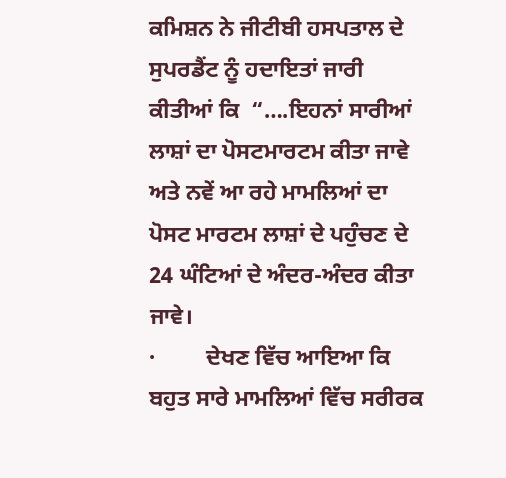ਕਮਿਸ਼ਨ ਨੇ ਜੀਟੀਬੀ ਹਸਪਤਾਲ ਦੇ ਸੁਪਰਡੈਂਟ ਨੂੰ ਹਦਾਇਤਾਂ ਜਾਰੀ ਕੀਤੀਆਂ ਕਿ  “….ਇਹਨਾਂ ਸਾਰੀਆਂ ਲਾਸ਼ਾਂ ਦਾ ਪੋਸਟਮਾਰਟਮ ਕੀਤਾ ਜਾਵੇ ਅਤੇ ਨਵੇਂ ਆ ਰਹੇ ਮਾਮਲਿਆਂ ਦਾ ਪੋਸਟ ਮਾਰਟਮ ਲਾਸ਼ਾਂ ਦੇ ਪਹੁੰਚਣ ਦੇ 24 ਘੰਟਿਆਂ ਦੇ ਅੰਦਰ-ਅੰਦਰ ਕੀਤਾ ਜਾਵੇ।
·         ਦੇਖਣ ਵਿੱਚ ਆਇਆ ਕਿ ਬਹੁਤ ਸਾਰੇ ਮਾਮਲਿਆਂ ਵਿੱਚ ਸਰੀਰਕ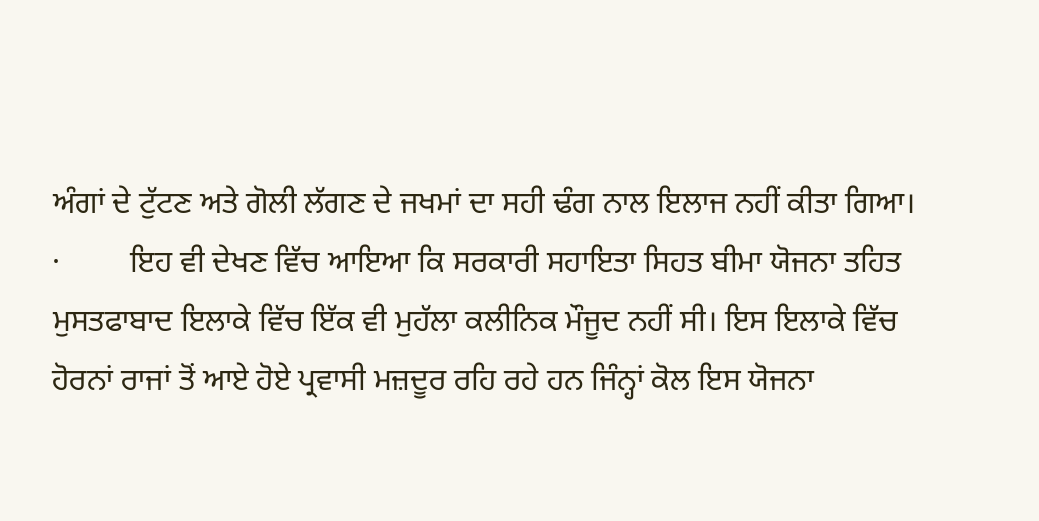ਅੰਗਾਂ ਦੇ ਟੁੱਟਣ ਅਤੇ ਗੋਲੀ ਲੱਗਣ ਦੇ ਜਖਮਾਂ ਦਾ ਸਹੀ ਢੰਗ ਨਾਲ ਇਲਾਜ ਨਹੀਂ ਕੀਤਾ ਗਿਆ।
·         ਇਹ ਵੀ ਦੇਖਣ ਵਿੱਚ ਆਇਆ ਕਿ ਸਰਕਾਰੀ ਸਹਾਇਤਾ ਸਿਹਤ ਬੀਮਾ ਯੋਜਨਾ ਤਹਿਤ ਮੁਸਤਫਾਬਾਦ ਇਲਾਕੇ ਵਿੱਚ ਇੱਕ ਵੀ ਮੁਹੱਲਾ ਕਲੀਨਿਕ ਮੌਜੂਦ ਨਹੀਂ ਸੀ। ਇਸ ਇਲਾਕੇ ਵਿੱਚ ਹੋਰਨਾਂ ਰਾਜਾਂ ਤੋਂ ਆਏ ਹੋਏ ਪ੍ਰਵਾਸੀ ਮਜ਼ਦੂਰ ਰਹਿ ਰਹੇ ਹਨ ਜਿੰਨ੍ਹਾਂ ਕੋਲ ਇਸ ਯੋਜਨਾ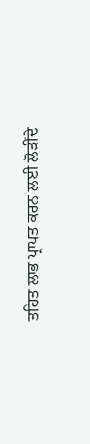ਤਹਿਤ ਲਾਭ ਪ੍ਰਾਪਤ ਕਰਨ ਲਈ ਲੋੜੀਂਦੇ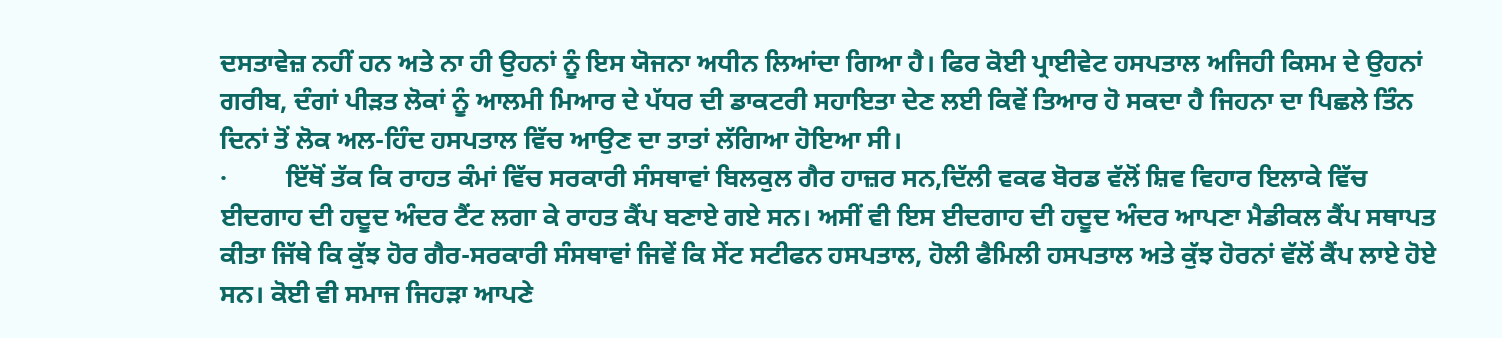ਦਸਤਾਵੇਜ਼ ਨਹੀਂ ਹਨ ਅਤੇ ਨਾ ਹੀ ਉਹਨਾਂ ਨੂੰ ਇਸ ਯੋਜਨਾ ਅਧੀਨ ਲਿਆਂਦਾ ਗਿਆ ਹੈ। ਫਿਰ ਕੋਈ ਪ੍ਰਾਈਵੇਟ ਹਸਪਤਾਲ ਅਜਿਹੀ ਕਿਸਮ ਦੇ ਉਹਨਾਂ ਗਰੀਬ, ਦੰਗਾਂ ਪੀੜਤ ਲੋਕਾਂ ਨੂੰ ਆਲਮੀ ਮਿਆਰ ਦੇ ਪੱਧਰ ਦੀ ਡਾਕਟਰੀ ਸਹਾਇਤਾ ਦੇਣ ਲਈ ਕਿਵੇਂ ਤਿਆਰ ਹੋ ਸਕਦਾ ਹੈ ਜਿਹਨਾ ਦਾ ਪਿਛਲੇ ਤਿੰਨ ਦਿਨਾਂ ਤੋਂ ਲੋਕ ਅਲ-ਹਿੰਦ ਹਸਪਤਾਲ ਵਿੱਚ ਆਉਣ ਦਾ ਤਾਤਾਂ ਲੱਗਿਆ ਹੋਇਆ ਸੀ।
·         ਇੱਥੋਂ ਤੱਕ ਕਿ ਰਾਹਤ ਕੰਮਾਂ ਵਿੱਚ ਸਰਕਾਰੀ ਸੰਸਥਾਵਾਂ ਬਿਲਕੁਲ ਗੈਰ ਹਾਜ਼ਰ ਸਨ,ਦਿੱਲੀ ਵਕਫ ਬੋਰਡ ਵੱਲੋਂ ਸ਼ਿਵ ਵਿਹਾਰ ਇਲਾਕੇ ਵਿੱਚ ਈਦਗਾਹ ਦੀ ਹਦੂਦ ਅੰਦਰ ਟੈਂਟ ਲਗਾ ਕੇ ਰਾਹਤ ਕੈਂਪ ਬਣਾਏ ਗਏ ਸਨ। ਅਸੀਂ ਵੀ ਇਸ ਈਦਗਾਹ ਦੀ ਹਦੂਦ ਅੰਦਰ ਆਪਣਾ ਮੈਡੀਕਲ ਕੈਂਪ ਸਥਾਪਤ ਕੀਤਾ ਜਿੱਥੇ ਕਿ ਕੁੱਝ ਹੋਰ ਗੈਰ-ਸਰਕਾਰੀ ਸੰਸਥਾਵਾਂ ਜਿਵੇਂ ਕਿ ਸੇਂਟ ਸਟੀਫਨ ਹਸਪਤਾਲ, ਹੋਲੀ ਫੈਮਿਲੀ ਹਸਪਤਾਲ ਅਤੇ ਕੁੱਝ ਹੋਰਨਾਂ ਵੱਲੋਂ ਕੈਂਪ ਲਾਏ ਹੋਏ ਸਨ। ਕੋਈ ਵੀ ਸਮਾਜ ਜਿਹੜਾ ਆਪਣੇ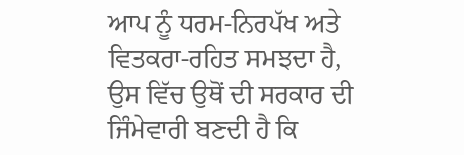ਆਪ ਨੂੰ ਧਰਮ-ਨਿਰਪੱਖ ਅਤੇ ਵਿਤਕਰਾ-ਰਹਿਤ ਸਮਝਦਾ ਹੈ, ਉਸ ਵਿੱਚ ਉਥੋਂ ਦੀ ਸਰਕਾਰ ਦੀ ਜਿੰਮੇਵਾਰੀ ਬਣਦੀ ਹੈ ਕਿ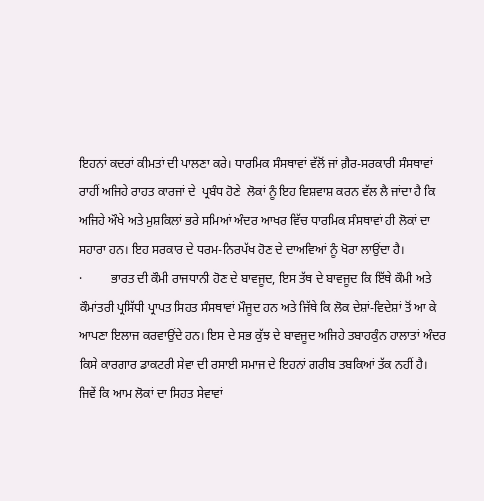ਇਹਨਾਂ ਕਦਰਾਂ ਕੀਮਤਾਂ ਦੀ ਪਾਲਣਾ ਕਰੇ। ਧਾਰਮਿਕ ਸੰਸਥਾਵਾਂ ਵੱਲੋਂ ਜਾਂ ਗ਼ੈਰ-ਸਰਕਾਰੀ ਸੰਸਥਾਵਾਂ ਰਾਹੀਂ ਅਜਿਹੇ ਰਾਹਤ ਕਾਰਜਾਂ ਦੇ  ਪ੍ਰਬੰਧ ਹੋਣੇ  ਲੋਕਾਂ ਨੂੰ ਇਹ ਵਿਸ਼ਵਾਸ਼ ਕਰਨ ਵੱਲ ਲੈ ਜਾਂਦਾ ਹੈ ਕਿ ਅਜਿਹੇ ਔਖੇ ਅਤੇ ਮੁਸ਼ਕਿਲਾਂ ਭਰੇ ਸਮਿਆਂ ਅੰਦਰ ਆਖਰ ਵਿੱਚ ਧਾਰਮਿਕ ਸੰਸਥਾਵਾਂ ਹੀ ਲੋਕਾਂ ਦਾ ਸਹਾਰਾ ਹਨ। ਇਹ ਸਰਕਾਰ ਦੇ ਧਰਮ-ਨਿਰਪੱਖ ਹੋਣ ਦੇ ਦਾਅਵਿਆਂ ਨੂੰ ਖੋਰਾ ਲਾਉਂਦਾ ਹੈ।
·         ਭਾਰਤ ਦੀ ਕੌਮੀ ਰਾਜਧਾਨੀ ਹੋਣ ਦੇ ਬਾਵਜੂਦ, ਇਸ ਤੱਥ ਦੇ ਬਾਵਜੂਦ ਕਿ ਇੱਥੇ ਕੌਮੀ ਅਤੇ ਕੌਮਾਂਤਰੀ ਪ੍ਰਸਿੱਧੀ ਪ੍ਰਾਪਤ ਸਿਹਤ ਸੰਸਥਾਵਾਂ ਮੌਜੂਦ ਹਨ ਅਤੇ ਜਿੱਥੇ ਕਿ ਲੋਕ ਦੇਸ਼ਾਂ-ਵਿਦੇਸ਼ਾਂ ਤੋਂ ਆ ਕੇ ਆਪਣਾ ਇਲਾਜ ਕਰਵਾਉਂਦੇ ਹਨ। ਇਸ ਦੇ ਸਭ ਕੁੱਝ ਦੇ ਬਾਵਜੂਦ ਅਜਿਹੇ ਤਬਾਹਕੁੰਨ ਹਾਲਾਤਾਂ ਅੰਦਰ ਕਿਸੇ ਕਾਰਗਾਰ ਡਾਕਟਰੀ ਸੇਵਾ ਦੀ ਰਸਾਈ ਸਮਾਜ ਦੇ ਇਹਨਾਂ ਗਰੀਬ ਤਬਕਿਆਂ ਤੱਕ ਨਹੀਂ ਹੈ।
ਜਿਵੇਂ ਕਿ ਆਮ ਲੋਕਾਂ ਦਾ ਸਿਹਤ ਸੇਵਾਵਾਂ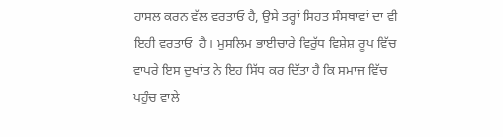ਹਾਸਲ ਕਰਨ ਵੱਲ ਵਰਤਾਓ ਹੈ, ਉਸੇ ਤਰ੍ਹਾਂ ਸਿਹਤ ਸੰਸਥਾਵਾਂ ਦਾ ਵੀ ਇਹੀ ਵਰਤਾਓ  ਹੈ। ਮੁਸਲਿਮ ਭਾਈਚਾਰੇ ਵਿਰੁੱਧ ਵਿਸ਼ੇਸ਼ ਰੂਪ ਵਿੱਚ ਵਾਪਰੇ ਇਸ ਦੁਖਾਂਤ ਨੇ ਇਹ ਸਿੱਧ ਕਰ ਦਿੱਤਾ ਹੈ ਕਿ ਸਮਾਜ ਵਿੱਚ ਪਹੁੰਚ ਵਾਲੇ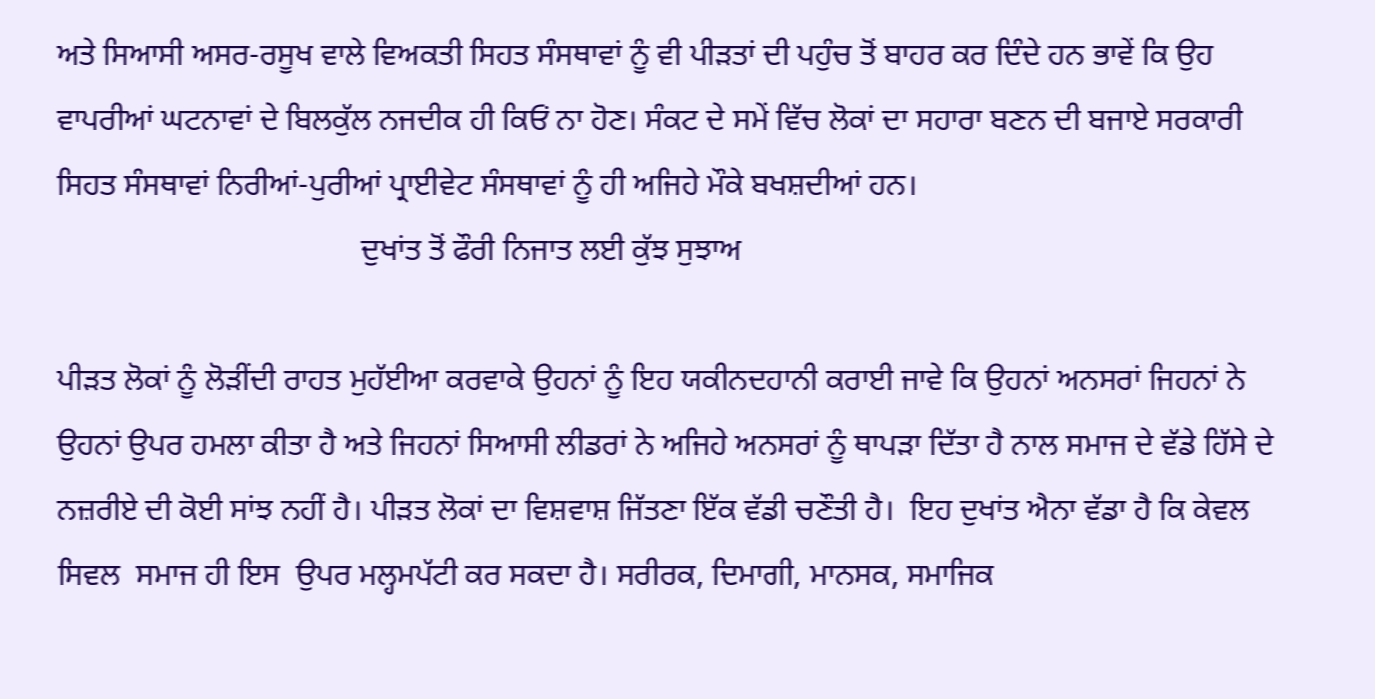ਅਤੇ ਸਿਆਸੀ ਅਸਰ-ਰਸੂਖ ਵਾਲੇ ਵਿਅਕਤੀ ਸਿਹਤ ਸੰਸਥਾਵਾਂ ਨੂੰ ਵੀ ਪੀੜਤਾਂ ਦੀ ਪਹੁੰਚ ਤੋਂ ਬਾਹਰ ਕਰ ਦਿੰਦੇ ਹਨ ਭਾਵੇਂ ਕਿ ਉਹ ਵਾਪਰੀਆਂ ਘਟਨਾਵਾਂ ਦੇ ਬਿਲਕੁੱਲ ਨਜਦੀਕ ਹੀ ਕਿਓਂ ਨਾ ਹੋਣ। ਸੰਕਟ ਦੇ ਸਮੇਂ ਵਿੱਚ ਲੋਕਾਂ ਦਾ ਸਹਾਰਾ ਬਣਨ ਦੀ ਬਜਾਏ ਸਰਕਾਰੀ ਸਿਹਤ ਸੰਸਥਾਵਾਂ ਨਿਰੀਆਂ-ਪੁਰੀਆਂ ਪ੍ਰਾਈਵੇਟ ਸੰਸਥਾਵਾਂ ਨੂੰ ਹੀ ਅਜਿਹੇ ਮੌਕੇ ਬਖਸ਼ਦੀਆਂ ਹਨ।
                                       ਦੁਖਾਂਤ ਤੋਂ ਫੌਰੀ ਨਿਜਾਤ ਲਈ ਕੁੱਝ ਸੁਝਾਅ

ਪੀੜਤ ਲੋਕਾਂ ਨੂੰ ਲੋੜੀਂਦੀ ਰਾਹਤ ਮੁਹੱਈਆ ਕਰਵਾਕੇ ਉਹਨਾਂ ਨੂੰ ਇਹ ਯਕੀਨਦਹਾਨੀ ਕਰਾਈ ਜਾਵੇ ਕਿ ਉਹਨਾਂ ਅਨਸਰਾਂ ਜਿਹਨਾਂ ਨੇ ਉਹਨਾਂ ਉਪਰ ਹਮਲਾ ਕੀਤਾ ਹੈ ਅਤੇ ਜਿਹਨਾਂ ਸਿਆਸੀ ਲੀਡਰਾਂ ਨੇ ਅਜਿਹੇ ਅਨਸਰਾਂ ਨੂੰ ਥਾਪੜਾ ਦਿੱਤਾ ਹੈ ਨਾਲ ਸਮਾਜ ਦੇ ਵੱਡੇ ਹਿੱਸੇ ਦੇ ਨਜ਼ਰੀਏ ਦੀ ਕੋਈ ਸਾਂਝ ਨਹੀਂ ਹੈ। ਪੀੜਤ ਲੋਕਾਂ ਦਾ ਵਿਸ਼ਵਾਸ਼ ਜਿੱਤਣਾ ਇੱਕ ਵੱਡੀ ਚਣੌਤੀ ਹੈ।  ਇਹ ਦੁਖਾਂਤ ਐਨਾ ਵੱਡਾ ਹੈ ਕਿ ਕੇਵਲ ਸਿਵਲ  ਸਮਾਜ ਹੀ ਇਸ  ਉਪਰ ਮਲ੍ਹਮਪੱਟੀ ਕਰ ਸਕਦਾ ਹੈ। ਸਰੀਰਕ, ਦਿਮਾਗੀ, ਮਾਨਸਕ, ਸਮਾਜਿਕ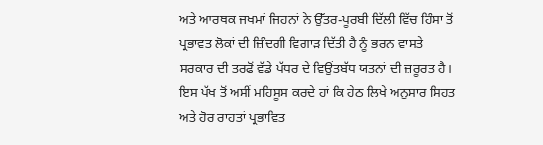ਅਤੇ ਆਰਥਕ ਜਖਮਾਂ ਜਿਹਨਾਂ ਨੇ ਉੱਤਰ-ਪੂਰਬੀ ਦਿੱਲੀ ਵਿੱਚ ਹਿੰਸਾ ਤੋਂ ਪ੍ਰਭਾਵਤ ਲੋਕਾਂ ਦੀ ਜ਼ਿੰਦਗੀ ਵਿਗਾੜ ਦਿੱਤੀ ਹੈ ਨੂੰ ਭਰਨ ਵਾਸਤੇ ਸਰਕਾਰ ਦੀ ਤਰਫੋਂ ਵੱਡੇ ਪੱਧਰ ਦੇ ਵਿਉਂਤਬੱਧ ਯਤਨਾਂ ਦੀ ਜ਼ਰੂਰਤ ਹੈ।  ਇਸ ਪੱਖ ਤੋਂ ਅਸੀਂ ਮਹਿਸੂਸ ਕਰਦੇ ਹਾਂ ਕਿ ਹੇਠ ਲਿਖੇ ਅਨੁਸਾਰ ਸਿਹਤ ਅਤੇ ਹੋਰ ਰਾਹਤਾਂ ਪ੍ਰਭਾਵਿਤ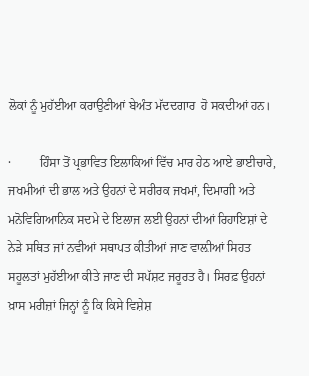ਲੋਕਾਂ ਨੂੰ ਮੁਹੱਈਆ ਕਰਾਉਣੀਆਂ ਬੇਅੰਤ ਮੱਦਦਗਾਰ  ਹੋ ਸਕਦੀਆਂ ਹਨ।

·         ਹਿੰਸਾ ਤੋਂ ਪ੍ਰਭਾਵਿਤ ਇਲਾਕਿਆਂ ਵਿੱਚ ਮਾਰ ਹੇਠ ਆਏ ਭਾਈਚਾਰੇ, ਜਖਮੀਆਂ ਦੀ ਭਾਲ ਅਤੇ ਉਹਨਾਂ ਦੇ ਸਰੀਰਕ ਜਖਮਾਂ, ਦਿਮਾਗੀ ਅਤੇ ਮਨੋਵਿਗਿਆਨਿਕ ਸਦਮੇ ਦੇ ਇਲਾਜ ਲਈ ਉਹਨਾਂ ਦੀਆਂ ਰਿਹਾਇਸ਼ਾਂ ਦੇ ਨੇੜੇ ਸਥਿਤ ਜਾਂ ਨਵੀਆਂ ਸਥਾਪਤ ਕੀਤੀਆਂ ਜਾਣ ਵਾਲ਼ੀਆਂ ਸਿਹਤ ਸਹੂਲਤਾਂ ਮੁਹੱਈਆ ਕੀਤੇ ਜਾਣ ਦੀ ਸਪੱਸ਼ਟ ਜਰੂਰਤ ਹੈ। ਸਿਰਫ਼ ਉਹਨਾਂ ਖ਼ਾਸ ਮਰੀਜ਼ਾਂ ਜਿਨ੍ਹਾਂ ਨੂੰ ਕਿ ਕਿਸੇ ਵਿਸ਼ੇਸ਼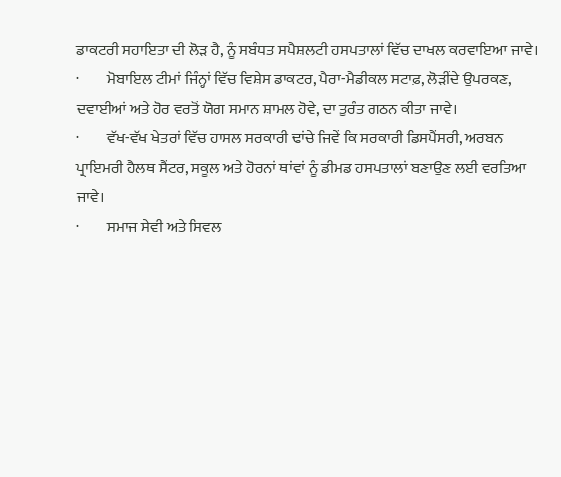ਡਾਕਟਰੀ ਸਹਾਇਤਾ ਦੀ ਲੋੜ ਹੈ, ਨੂੰ ਸਬੰਧਤ ਸਪੈਸ਼ਲਟੀ ਹਸਪਤਾਲਾਂ ਵਿੱਚ ਦਾਖਲ ਕਰਵਾਇਆ ਜਾਵੇ।
·         ਮੋਬਾਇਲ ਟੀਮਾਂ ਜਿੰਨ੍ਹਾਂ ਵਿੱਚ ਵਿਸ਼ੇਸ ਡਾਕਟਰ, ਪੈਰਾ-ਮੈਡੀਕਲ ਸਟਾਫ਼, ਲੋੜੀਂਦੇ ਉਪਰਕਣ, ਦਵਾਈਆਂ ਅਤੇ ਹੋਰ ਵਰਤੋਂ ਯੋਗ ਸਮਾਨ ਸ਼ਾਮਲ ਹੋਵੇ, ਦਾ ਤੁਰੰਤ ਗਠਨ ਕੀਤਾ ਜਾਵੇ।
·         ਵੱਖ-ਵੱਖ ਖੇਤਰਾਂ ਵਿੱਚ ਹਾਸਲ ਸਰਕਾਰੀ ਢਾਂਚੇ ਜਿਵੇਂ ਕਿ ਸਰਕਾਰੀ ਡਿਸਪੈਂਸਰੀ, ਅਰਬਨ ਪ੍ਰਾਇਮਰੀ ਹੈਲਥ ਸੈਂਟਰ, ਸਕੂਲ ਅਤੇ ਹੋਰਨਾਂ ਥਾਂਵਾਂ ਨੂੰ ਡੀਮਡ ਹਸਪਤਾਲਾਂ ਬਣਾਉਣ ਲਈ ਵਰਤਿਆ ਜਾਵੇ।
·         ਸਮਾਜ ਸੇਵੀ ਅਤੇ ਸਿਵਲ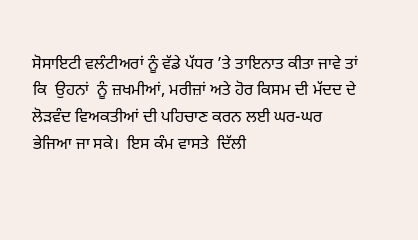ਸੋਸਾਇਟੀ ਵਲੰਟੀਅਰਾਂ ਨੂੰ ਵੱਡੇ ਪੱਧਰ ’ਤੇ ਤਾਇਨਾਤ ਕੀਤਾ ਜਾਵੇ ਤਾਂ ਕਿ  ਉਹਨਾਂ  ਨੂੰ ਜ਼ਖਮੀਆਂ, ਮਰੀਜ਼ਾਂ ਅਤੇ ਹੋਰ ਕਿਸਮ ਦੀ ਮੱਦਦ ਦੇ ਲੋੜਵੰਦ ਵਿਅਕਤੀਆਂ ਦੀ ਪਹਿਚਾਣ ਕਰਨ ਲਈ ਘਰ-ਘਰ ਭੇਜਿਆ ਜਾ ਸਕੇ।  ਇਸ ਕੰਮ ਵਾਸਤੇ  ਦਿੱਲੀ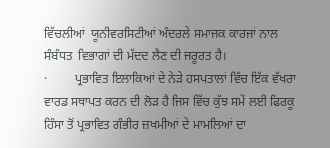ਵਿੱਚਲੀਆਂ  ਯੂਨੀਵਰਸਿਟੀਆਂ ਅੰਦਰਲੇ ਸਮਾਜਕ ਕਾਰਜਾਂ ਨਾਲ ਸੰਬੰਧਤ  ਵਿਭਾਗਾਂ ਦੀ ਮੱਦਦ ਲੈਣ ਦੀ ਜਰੂਰਤ ਹੈ।
·         ਪ੍ਰਭਾਵਿਤ ਇਲਾਕਿਆਂ ਦੇ ਨੇੜੇ ਹਸਪਤਾਲਾਂ ਵਿੱਚ ਇੱਕ ਵੱਖਰਾ ਵਾਰਡ ਸਥਾਪਤ ਕਰਨ ਦੀ ਲੋੜ ਹੈ ਜਿਸ ਵਿੱਚ ਕੁੱਝ ਸਮੇਂ ਲਈ ਫਿਰਕੂ ਹਿੰਸਾ ਤੋਂ ਪ੍ਰਭਾਵਿਤ ਗੰਭੀਰ ਜ਼ਖਮੀਆਂ ਦੇ ਮਾਮਲਿਆਂ ਦਾ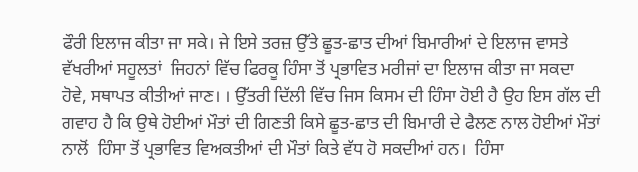ਫੌਰੀ ਇਲਾਜ ਕੀਤਾ ਜਾ ਸਕੇ। ਜੇ ਇਸੇ ਤਰਜ਼ ਉੱਤੇ ਛੂਤ-ਛਾਤ ਦੀਆਂ ਬਿਮਾਰੀਆਂ ਦੇ ਇਲਾਜ ਵਾਸਤੇ  ਵੱਖਰੀਆਂ ਸਹੂਲਤਾਂ  ਜਿਹਨਾਂ ਵਿੱਚ ਫਿਰਕੂ ਹਿੰਸਾ ਤੋਂ ਪ੍ਰਭਾਵਿਤ ਮਰੀਜਾਂ ਦਾ ਇਲਾਜ ਕੀਤਾ ਜਾ ਸਕਦਾ ਹੋਵੇ, ਸਥਾਪਤ ਕੀਤੀਆਂ ਜਾਣ। । ਉੱਤਰੀ ਦਿੱਲੀ ਵਿੱਚ ਜਿਸ ਕਿਸਮ ਦੀ ਹਿੰਸਾ ਹੋਈ ਹੈ ਉਹ ਇਸ ਗੱਲ ਦੀ ਗਵਾਹ ਹੈ ਕਿ ਉਥੇ ਹੋਈਆਂ ਮੌਤਾਂ ਦੀ ਗਿਣਤੀ ਕਿਸੇ ਛੂਤ-ਛਾਤ ਦੀ ਬਿਮਾਰੀ ਦੇ ਫੈਲਣ ਨਾਲ ਹੋਈਆਂ ਮੌਤਾਂ ਨਾਲੋਂ  ਹਿੰਸਾ ਤੋਂ ਪ੍ਰਭਾਵਿਤ ਵਿਅਕਤੀਆਂ ਦੀ ਮੌਤਾਂ ਕਿਤੇ ਵੱਧ ਹੋ ਸਕਦੀਆਂ ਹਨ।  ਹਿੰਸਾ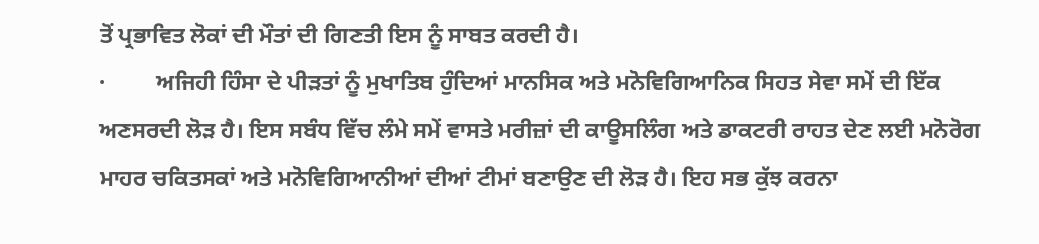ਤੋਂ ਪ੍ਰਭਾਵਿਤ ਲੋਕਾਂ ਦੀ ਮੌਤਾਂ ਦੀ ਗਿਣਤੀ ਇਸ ਨੂੰ ਸਾਬਤ ਕਰਦੀ ਹੈ।
·         ਅਜਿਹੀ ਹਿੰਸਾ ਦੇ ਪੀੜਤਾਂ ਨੂੰ ਮੁਖਾਤਿਬ ਹੁੰਦਿਆਂ ਮਾਨਸਿਕ ਅਤੇ ਮਨੋਵਿਗਿਆਨਿਕ ਸਿਹਤ ਸੇਵਾ ਸਮੇਂ ਦੀ ਇੱਕ ਅਣਸਰਦੀ ਲੋੜ ਹੈ। ਇਸ ਸਬੰਧ ਵਿੱਚ ਲੰਮੇ ਸਮੇਂ ਵਾਸਤੇ ਮਰੀਜ਼ਾਂ ਦੀ ਕਾਊਸਲਿੰਗ ਅਤੇ ਡਾਕਟਰੀ ਰਾਹਤ ਦੇਣ ਲਈ ਮਨੋਰੋਗ ਮਾਹਰ ਚਕਿਤਸਕਾਂ ਅਤੇ ਮਨੋਵਿਗਿਆਨੀਆਂ ਦੀਆਂ ਟੀਮਾਂ ਬਣਾਉਣ ਦੀ ਲੋੜ ਹੈ। ਇਹ ਸਭ ਕੁੱਝ ਕਰਨਾ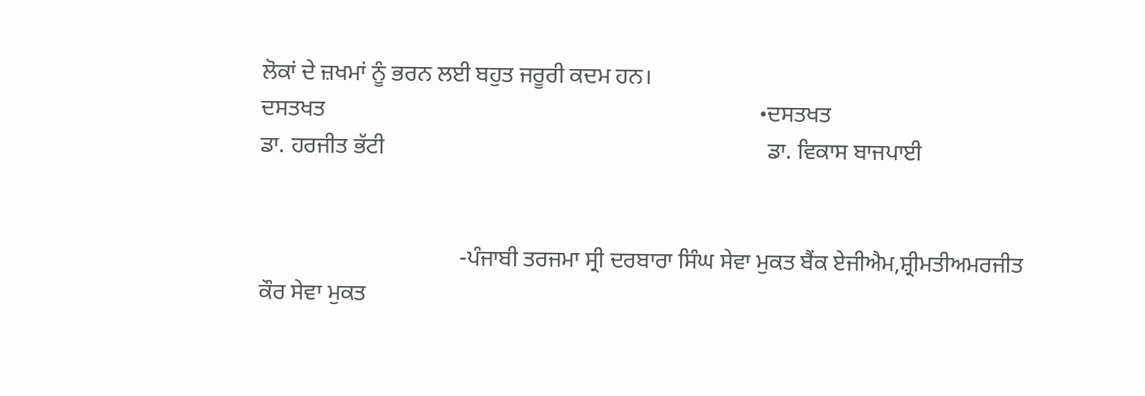ਲੋਕਾਂ ਦੇ ਜ਼ਖਮਾਂ ਨੂੰ ਭਰਨ ਲਈ ਬਹੁਤ ਜਰੂਰੀ ਕਦਮ ਹਨ।
ਦਸਤਖਤ                                                                            •ਦਸਤਖਤ
ਡਾ. ਹਰਜੀਤ ਭੱਟੀ                                                                   ਡਾ. ਵਿਕਾਸ ਬਾਜਪਾਈ


                                   -ਪੰਜਾਬੀ ਤਰਜਮਾ ਸ੍ਰੀ ਦਰਬਾਰਾ ਸਿੰਘ ਸੇਵਾ ਮੁਕਤ ਬੈਂਕ ਏਜੀਐਮ,ਸ਼੍ਰੀਮਤੀਅਮਰਜੀਤ ਕੌਰ ਸੇਵਾ ਮੁਕਤ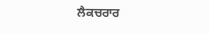ਲੈਕਚਰਾਰ